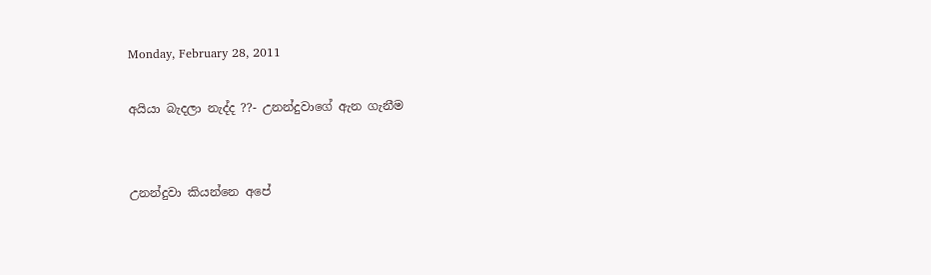Monday, February 28, 2011

අයියා බැදලා නැද්ද ??- උනන්දුවාගේ ඇන ගැනීම


උනන්දුවා කියන්නෙ අපේ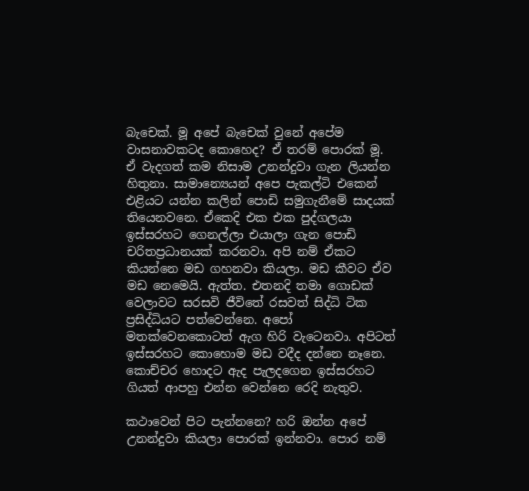බැචෙක්. මූ අපේ බැචෙක් වුනේ අපේම වාසනාවකටද කොහෙද? ඒ තරම් පොරක් මූ. ඒ වැදගත් කම නිසාම උනන්දුවා ගැන ලියන්න හිතුනා. සාමාන්‍යෙයන් අපෙ පැකල්ටි එකෙන් එළියට යන්න කලින් පොඩි සමුගැනීමේ සාදයක් තියෙනවනෙ. ඒකෙදි එක එක පුද්ගලයා ඉස්සරහට ගෙනල්ලා එයාලා ගැන පොඩි චරිතප්‍රධානයක් කරනවා. අපි නම් ඒකට කියන්නෙ මඩ ගහනවා කියලා. මඩ කීවට ඒව මඩ නෙමෙයි. ඇත්ත. එතනදි තමා ගොඩක් වෙලාවට සරසවි ජීවිතේ රසවත් සිද්ධි ටික ප්‍රසිද්ධියට පත්වෙන්නෙ. අපෝ මතක්වෙනකොටත් ඇග හිරි වැටෙනවා. අපිටත් ඉස්සරහට කොහොම මඩ වදීද දන්නෙ නෑනෙ. කොච්චර හොදට ඇද පැලදගෙන ඉස්සරහට ගියත් ආපහු එන්න වෙන්නෙ රෙදි නැතුව.

කථාවෙන් පිට පැන්නනෙ? හරි ඔන්න අපේ උනන්දුවා කියලා පොරක් ඉන්නවා. පොර නම්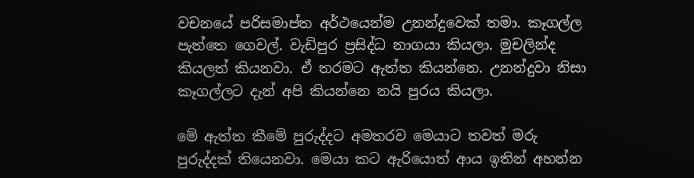වචනයේ පරිසමාප්ත අර්ථයෙන්ම උනන්දුවෙක් තමා. කෑගල්ල පැත්තෙ ගෙවල්. වැඩිපුර ප්‍රසිද්ධ නාගයා කියලා. මුචලින්ද කියලත් කියනවා. ඒ තරමට ඇත්ත කියන්නෙ. උනන්දුවා නිසා කෑගල්ලට දැන් අපි කියන්නෙ නයි පුරය කියලා.

මේ ඇත්ත කීමේ පුරුද්දට අමතරව මෙයාට තවත් මරු පුරුද්දක් තියෙනවා. මෙයා කට ඇරියොත් ආය ඉතින් අහන්න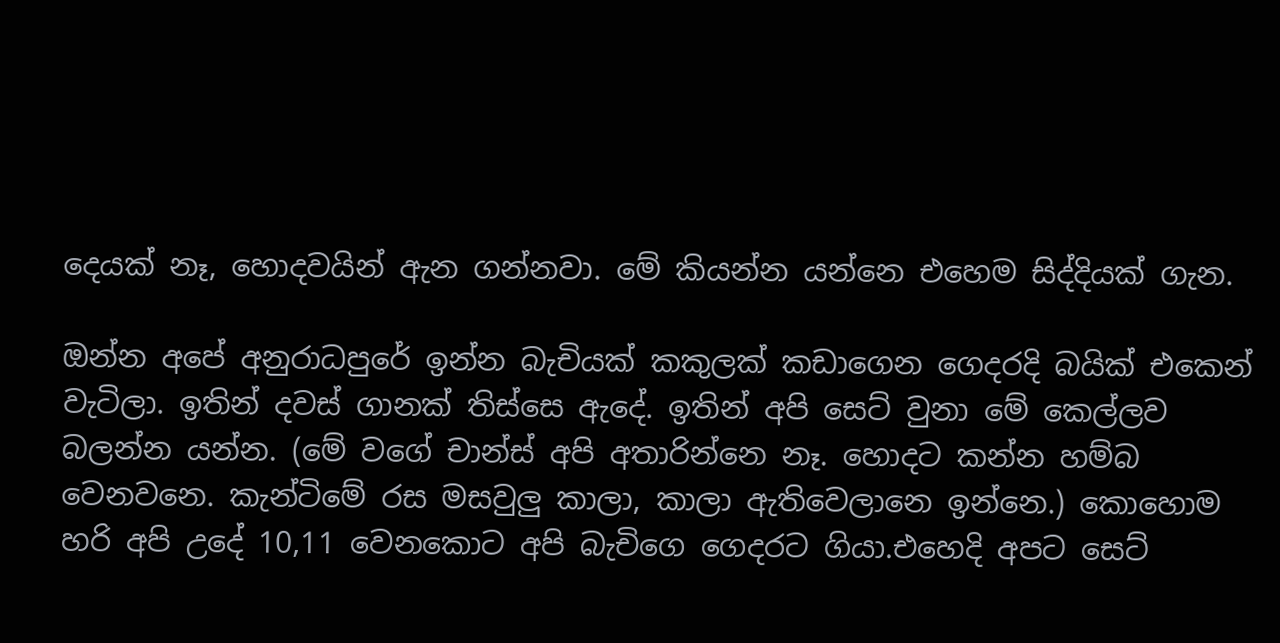දෙයක් නෑ, හොදවයින් ඇන ගන්නවා. මේ කියන්න යන්නෙ එහෙම සිද්දියක් ගැන.

ඔන්න අපේ අනුරාධපුරේ ඉන්න බැචියක් කකුලක් කඩාගෙන ගෙදරදි බයික් එකෙන් වැටිලා. ඉතින් දවස් ගානක් තිස්සෙ ඇදේ. ඉතින් අපි සෙට් වුනා මේ කෙල්ලව බලන්න යන්න. (මේ වගේ චාන්ස් අපි අතාරින්නෙ නෑ. හොදට කන්න හම්බ වෙනවනෙ. කැන්ටිමේ රස මසවුලු කාලා, කාලා ඇතිවෙලානෙ ඉන්නෙ.) කොහොම හරි අපි උදේ 10,11 වෙනකොට අපි බැචිගෙ ගෙදරට ගියා.එහෙදි අපට සෙට්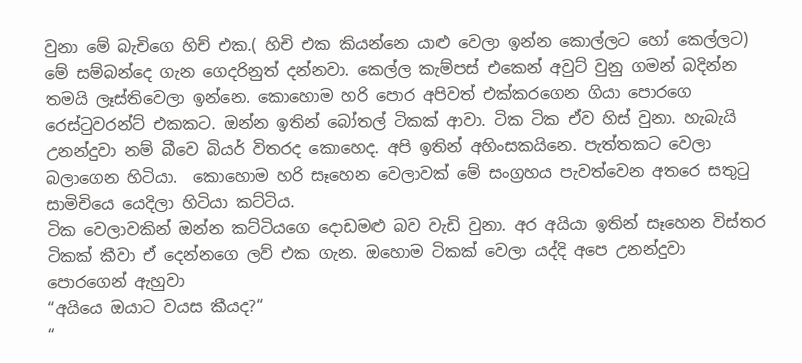වුනා මේ බැචිගෙ හිච් එක.( හිචි එක කියන්නෙ යාළු වෙලා ඉන්න කොල්ලට හෝ කෙල්ලට) මේ සම්බන්දෙ ගැන ගෙදරිනුත් දන්නවා. කෙල්ල කැම්පස් එකෙන් අවුට් වුනු ගමන් බදින්න තමයි ලෑස්තිවෙලා ඉන්නෙ. කොහොම හරි පොර අපිවත් එක්කරගෙන ගියා පොරගෙ රෙස්ටුවරන්ට් එකකට. ඔන්න ඉතින් බෝතල් ටිකක් ආවා. ටික ටික ඒව හිස් වුනා. හැබැයි උනන්දුවා නම් බීවෙ බියර් විතරද කොහෙද. අපි ඉතින් අහිංසකයිනෙ. පැත්තකට වෙලා බලාගෙන හිටියා.  කොහොම හරි සෑහෙන වෙලාවක් මේ සංග්‍රහය පැවත්වෙන අතරෙ සතුටු සාමිචියෙ යෙදිලා හිටියා කට්ටිය.
ටික වෙලාවකින් ඔන්න කට්ටියගෙ දොඩමළු බව වැඩි වුනා. අර අයියා ඉතින් සෑහෙන විස්තර ටිකක් කීවා ඒ දෙන්නගෙ ලව් එක ගැන. ඔහොම ටිකක් වෙලා යද්දි අපෙ උනන්දුවා පොරගෙන් ඇහුවා
“අයියෙ ඔයාට වයස කීයද?“
“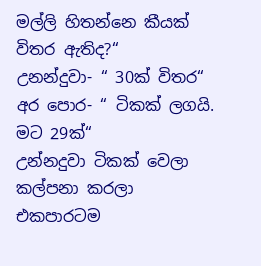මල්ලි හිතන්නෙ කීයක් විතර ඇතිද?“
උනන්දුවා- “ 30ක් විතර“
අර පොර- “ ටිකක් ලගයි. මට 29ක්“
උන්නදුවා ටිකක් වෙලා කල්පනා කරලා එකපාරටම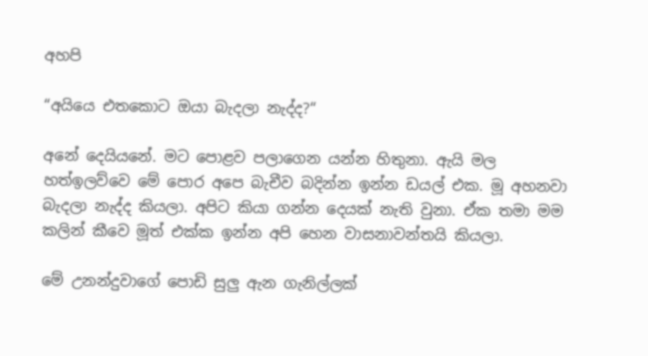අහපි

“අයියෙ එතකොට ඔයා බැදලා නැද්ද?“

අනේ දෙයියනේ. මට පොළව පලාගෙන යන්න හිතුනා. ඇයි මල හත්ඉලව්වෙ මේ පොර අපෙ බැචීව බදින්න ඉන්න ඩයල් එක. මූ අහනවා බැදලා නැද්ද කියලා. අපිට කියා ගන්න දෙයක් නැති වුනා. ඒක තමා මම කලින් කීවෙ මූත් එක්ක ඉන්න අපි හෙන වාසනාවන්තයි කියලා.

මේ උනන්දුවාගේ පොඩි සුලු ඇන ගැනිල්ලක්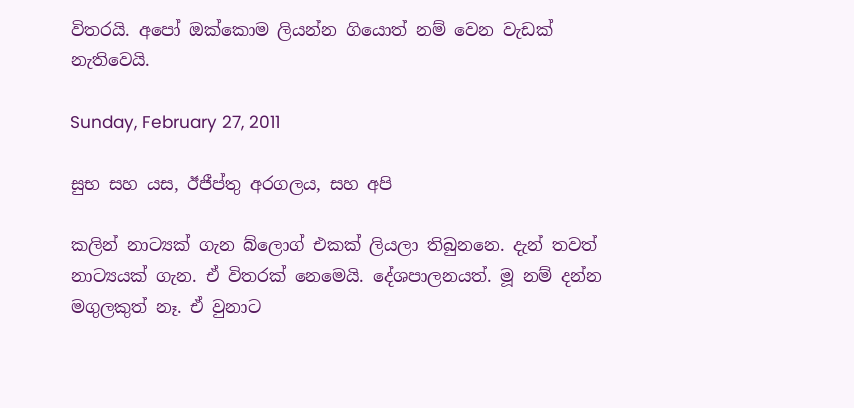විතරයි. අපෝ ඔක්කොම ලියන්න ගියොත් නම් වෙන වැඩක් නැතිවෙයි.

Sunday, February 27, 2011

සුභ සහ යස, ඊජීප්තු අරගලය, සහ අපි

කලින් නාට්‍යක් ගැන බ්ලොග් එකක් ලියලා තිබුනනෙ. දැන් තවත් නාට්‍යයක් ගැන. ඒ විතරක් නෙමෙයි. දේශපාලනයත්. මූ නම් දන්න මගුලකුත් නෑ. ඒ වුනාට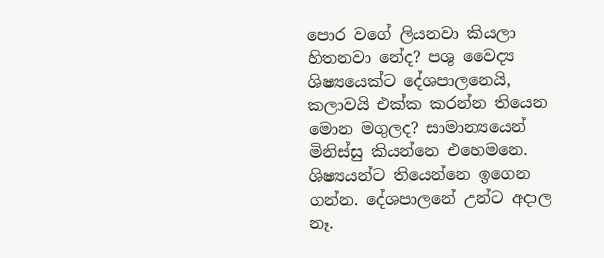පොර වගේ ලියනවා කියලා හිතනවා නේද? පශු වෛද්‍ය ශිෂ්‍යයෙක්‍ට දේශපාලනෙයි, කලාවයි එක්ක කරන්න තියෙන මොන මගුලද? සාමාන්‍යයෙන් මිනිස්සු කියන්නෙ එහෙමනෙ. ශිෂ්‍යයන්ට තියෙන්නෙ ඉගෙන ගන්න. දේශපාලනේ උන්ට අදාල නෑ.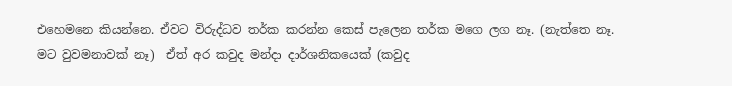එ‍හෙමනෙ කියන්නෙ. ඒවට විරුද්ධව තර්ක කරන්න කෙස් පැලෙන තර්ක මගෙ ලග නෑ. (නැත්තෙ නෑ. මට වුවමනාවක් නෑ)  ඒත් අර කවුද මන්දා දාර්ශනිකයෙක් (කවුද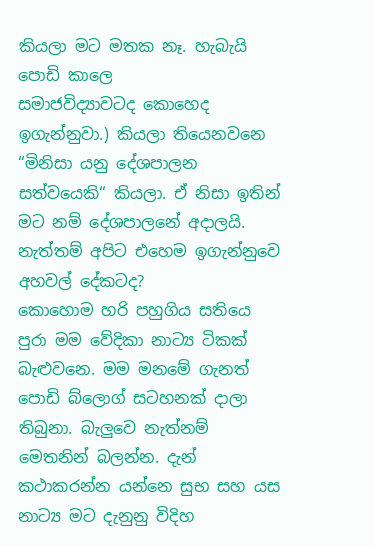කියලා මට මතක නෑ. හැබැයි පොඩි කාලෙ සමාජවිද්‍යාවටද ‍කොහෙද ඉගැන්නුවා.) කියලා තියෙනවනෙ “මිනිසා යනු දේශපාලන සත්වයෙකි“ කියලා. ඒ නිසා ඉතින් මට නම් දේශපාලනේ අදාලයි. නැත්තම් අපිට එහෙම ඉගැන්නුවෙ අහවල් දේකටද?
කොහොම හරි පහුගිය සතියෙ පුරා මම වේදිකා නාට්‍ය ටිකක් බැළුවනෙ. මම මනමේ ගැනත් පොඩි බ්ලොග් සටහනක් දාලා තිබුනා. බැලුවෙ නැත්නම් මෙතනින් බලන්න. දැන් කථාකරන්න යන්නෙ සුභ සහ යස නාට්‍ය මට දැනුනු විදිහ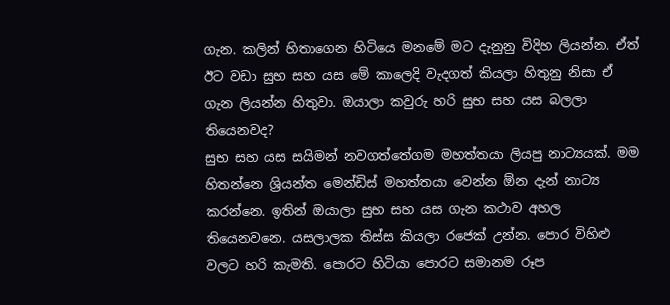ගැන. කලින් හිතාගෙන හිටියෙ මනමේ මට දැනුනු විදිහ ලියන්න. ඒත් ඊට වඩා සුභ සහ යස මේ කාලෙදි වැදගත් කියලා හිතුනු නිසා ඒ ගැන ලියන්න හිතුවා. ඔයාලා කවුරු හරි සුභ සහ යස බලලා තියෙනවද?
සුභ සහ යස සයිමන් නවගත්තේගම මහත්තයා ලියපු නාට්‍යයක්. මම හිතන්නෙ ශ්‍රියන්ත මෙන්ඩිස් මහත්තයා වෙන්න ඕන දැන් නාට්‍ය කරන්නෙ. ඉතින් ඔයාලා සුභ සහ යස ගැන කථාව අහල තියෙනවනෙ. යසලාලක තිස්ස කියලා රජෙක් උන්න. පොර විහිළු වලට හරි කැමති. පොරට හිටියා පොරට සමානම රූප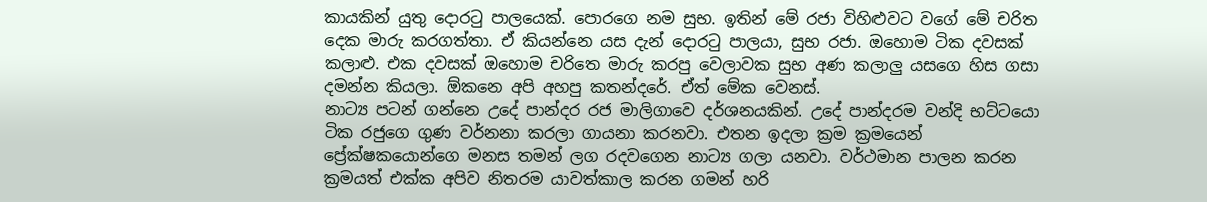කායකින් යුතු දොරටු පාලයෙක්. පොරගෙ නම සුභ. ඉතින් මේ රජා විහිළුවට වගේ මේ චරිත දෙක මාරු කරගත්තා. ඒ කියන්නෙ යස දැන් දොරටු පාලයා, සුභ රජා. ඔහොම ටික දවසක් කලාළු. එක දවසක් ඔහොම චරිතෙ මාරු කරපු වෙලාවක සුභ අණ කලාලු යසගෙ හිස ගසා දමන්න කියලා. ඕකනෙ අපි අහපු කතන්දරේ. ඒත් මේක වෙනස්.
නාට්‍ය පටන් ගන්නෙ උදේ පාන්දර රජ මාලිගාවෙ දර්ශනයකින්. උදේ පාන්දරම වන්දි භට්ටයො ටික රජුගෙ ගුණ වර්නනා කරලා ගායනා කරනවා. එතන ඉදලා ක්‍රම ක්‍රමයෙන් ප්‍රේක්ෂකයොන්ගෙ මනස තමන් ලග රදවගෙන නාට්‍ය ගලා යනවා. වර්ථමාන පාලන කරන ක්‍රමයත් එක්ක අපිව නිතරම යාවත්කාල කරන ගමන් හරි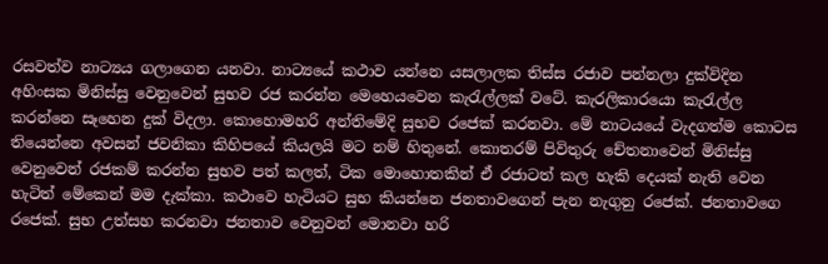රසවත්ව නාට්‍යය ගලාගෙන යනවා. නාට්‍යයේ කථාව යන්නෙ යසලාලක තිස්ස රජාව පන්නලා දුක්විදින අහිංසක මිනිස්සු වෙනුවෙන් සුභව රජ කරන්න මෙහෙයවෙන කැරැල්ලක් වටේ. කැරලිකාරයො කැරැල්ල කරන්නෙ සෑහෙන දුක් විදලා. කොහොමහරි අන්තිමේදි සුභව රජෙක් කරනවා. මේ නාටයයේ වැදගත්ම කොටස තියෙන්නෙ අවසන් ජවනිකා කිහිපයේ කියලයි මට නම් හිතුනේ. කොතරම් පිවිතුරු චේතනාවෙන් මිනිස්සු වෙනුවෙන් රජකම් කරන්න සුභව පත් කලත්, ටික මොහොතකින් ඒ රජාටත් කල හැකි දෙයක් නැති වෙන හැටිත් මේකෙන් මම දැක්කා. කථාවෙ හැටියට සුභ කියන්නෙ ජනතාවගෙන් පැන නැගුනු රජෙක්. ජනතාවගෙ රජෙක්. සුභ උත්සහ කරනවා ජනතාව වෙනුවන් මොනවා හරි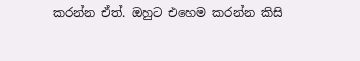කරන්න ඒත්. ඔහුට එහෙම කරන්න කිසි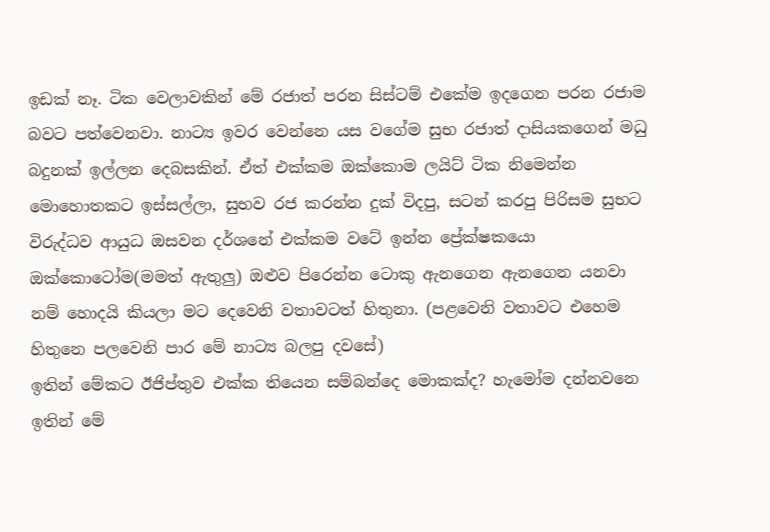ඉඩක් නෑ. ටික වෙලාවකින් මේ රජාත් පරන සිස්ටම් එකේම ඉදගෙන පරන රජාම බවට පත්වෙනවා. නාට්‍ය ඉවර වෙන්නෙ යස වගේම සුභ රජාත් දාසියකගෙන් මධු බදුනක් ඉල්ලන දෙබසකින්. ඒත් එක්කම ඔක්කොම ලයිට් ටික නිමෙන්න මොහොතකට ඉස්සල්ලා, සුභව රජ කරන්න දුක් විදපු, සටන් කරපු පිරිසම සුභට විරුද්ධව ආයුධ ඔසවන දර්ශනේ එක්කම වටේ ඉන්න ප්‍රේක්ෂකයො ඔක්කොටෝම(මමත් ඇතුලු) ඔළුව පිරෙන්න ටොකු ඇනගෙන ඇනගෙන යනවා නම් හොදයි කියලා මට දෙවෙනි වතාවටත් හිතුනා. (පළවෙනි වතාවට එහෙම හිතුනෙ පලවෙනි පාර මේ නාට්‍ය බලපු දවසේ)
ඉතින් මේකට ඊජිප්තුව එක්ක තියෙන සම්බන්දෙ මොකක්ද? හැමෝම දන්නවනෙ ඉතින් මේ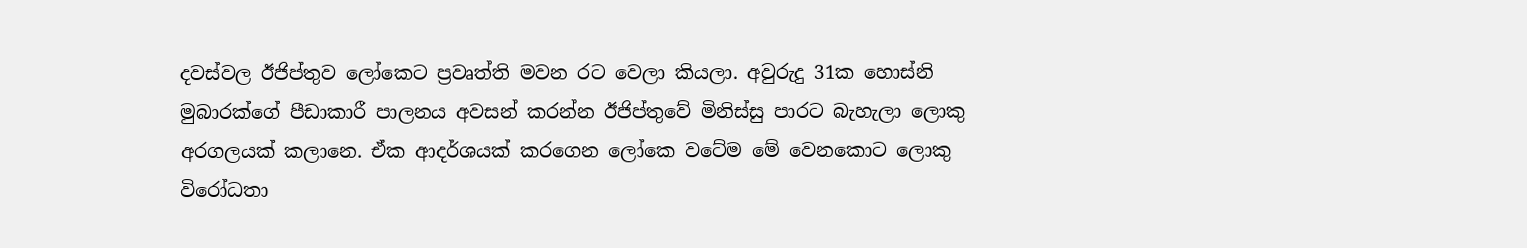දවස්වල ඊජිප්තුව ලෝකෙට ප්‍රවෘත්ති මවන රට වෙලා කියලා. අවුරුදු 31ක හොස්නි මුබාරක්ගේ පීඩාකාරී පාලනය අවසන් කරන්න ඊජිප්තුවේ මිනිස්සු පාරට බැහැලා ලොකු අරගලයක් කලානෙ. ඒක ආදර්ශයක් කරගෙන ලෝකෙ වටේම මේ වෙනකොට ලොකු විරෝධතා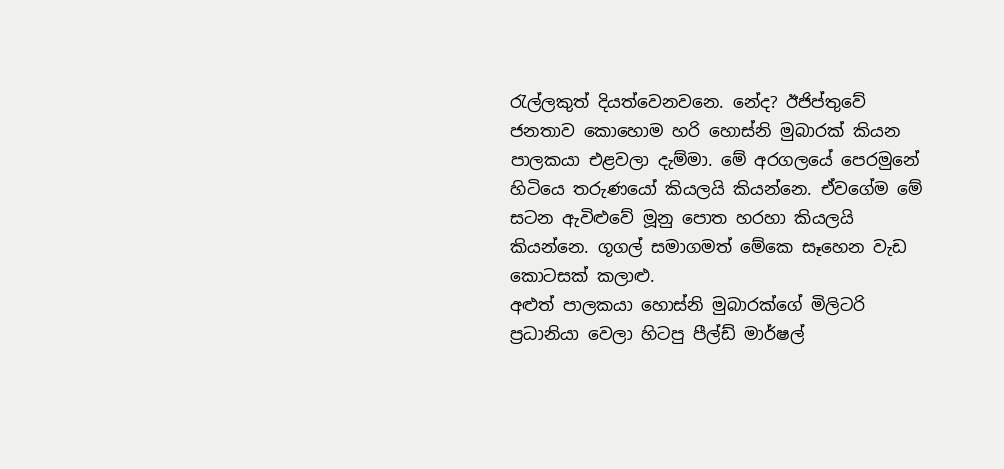රැල්ලකුත් දියත්වෙනවනෙ. නේද? ඊජිප්තුවේ ජනතාව කොහොම හරි හොස්නි මුබාරක් කියන පාලකයා එළවලා දැම්මා. මේ අරගලයේ පෙරමුනේ හිටියෙ තරුණයෝ කියලයි කියන්නෙ. ඒවගේම මේ සටන ඇවිළුවේ මූනු පොත හරහා කියලයි කියන්නෙ. ගූගල් සමාගමත් මේකෙ සෑහෙන වැඩ කොටසක් කලාළු.
අළුත් පාලකයා හොස්නි මුබාරක්ගේ මිලිටරි ප්‍රධානියා වෙලා හිටපු පීල්ඩ් මාර්ෂල්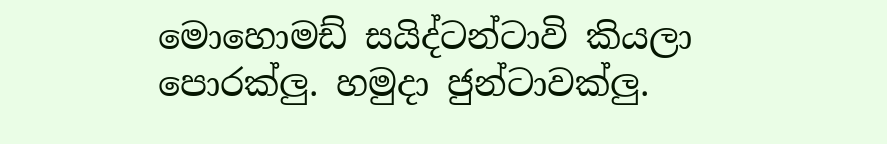මොහොමඩ් සයිද්ටන්ටාවි කියලා පොරක්ලු. හමුදා ජුන්ටාවක්ලු.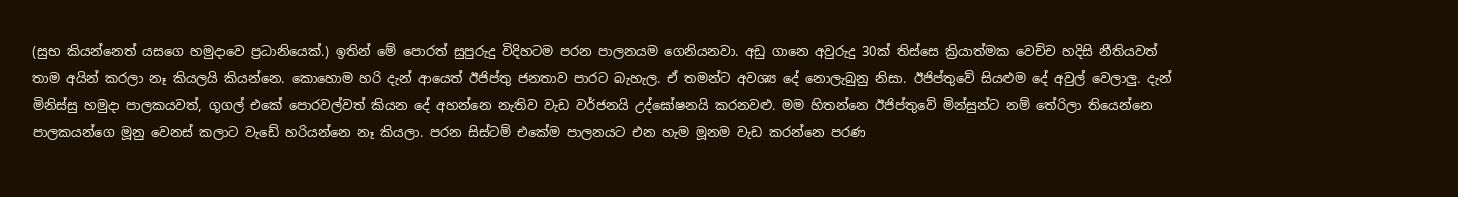(සුභ කියන්නෙත් යසගෙ හමුදාවෙ ප්‍රධානියෙක්.) ඉතින් මේ පොරත් සුපුරුදු විදිහටම පරන පාලනයම ගෙනියනවා. අඩු ගානෙ අවුරුදු 30ක් තිස්සෙ ක්‍රියාත්මක වෙච්ච හදිසි නීතියවත් තාම අයින් කරලා නෑ කියලයි කියන්නෙ. කොහොම හරි දැන් ආයෙත් ඊජිප්තු ජනතාව පාරට බැහැල. ඒ තමන්ට අවශ්‍ය දේ නොලැබුනු නිසා. ඊජිප්තුවේ සියළුම දේ අවුල් වෙලාලු. දැන් මිනිස්සු හමුදා පාලකයවත්, ගූගල් එකේ පොරවල්වත් කියන දේ අහන්නෙ නැතිව වැඩ වර්ජනයි උද්ඝෝෂනයි කරනවළු. මම හිතන්නෙ ඊජිප්තුවේ මින්සුන්ට නම් තේරිලා තියෙන්නෙ පාලකයන්ගෙ මූනු වෙනස් කලාට වැඩේ හරියන්නෙ නෑ කියලා. පරන සිස්ටම් එකේම පාලනයට එන හැම මූනම වැඩ කරන්නෙ පරණ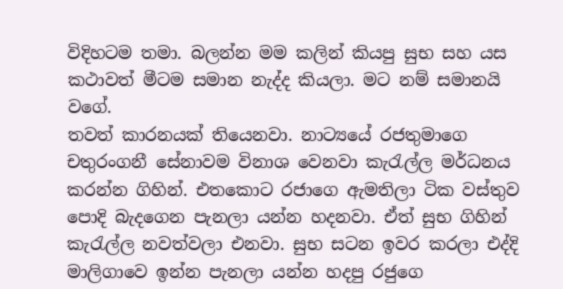විදිහටම තමා. බලන්න මම කලින් කියපු සුභ සහ යස කථාවත් මීටම සමාන නැද්ද කියලා. මට නම් සමානයි වගේ.
තවත් කාරනයක් තියෙනවා. නාට්‍යයේ රජතුමාගෙ චතුරංගනී සේනාවම විනාශ වෙනවා කැරැල්ල මර්ධනය කරන්න ගිහින්. එතකොට රජාගෙ ඇමතිලා ටික වස්තුව පොදි බැදගෙන පැනලා යන්න හදනවා. ඒත් සුභ ගිහින් කැරැල්ල නවත්වලා එනවා. සුභ සටන ඉවර කරලා එද්දි මාලිගාවෙ ඉන්න පැනලා යන්න හදපු රජුගෙ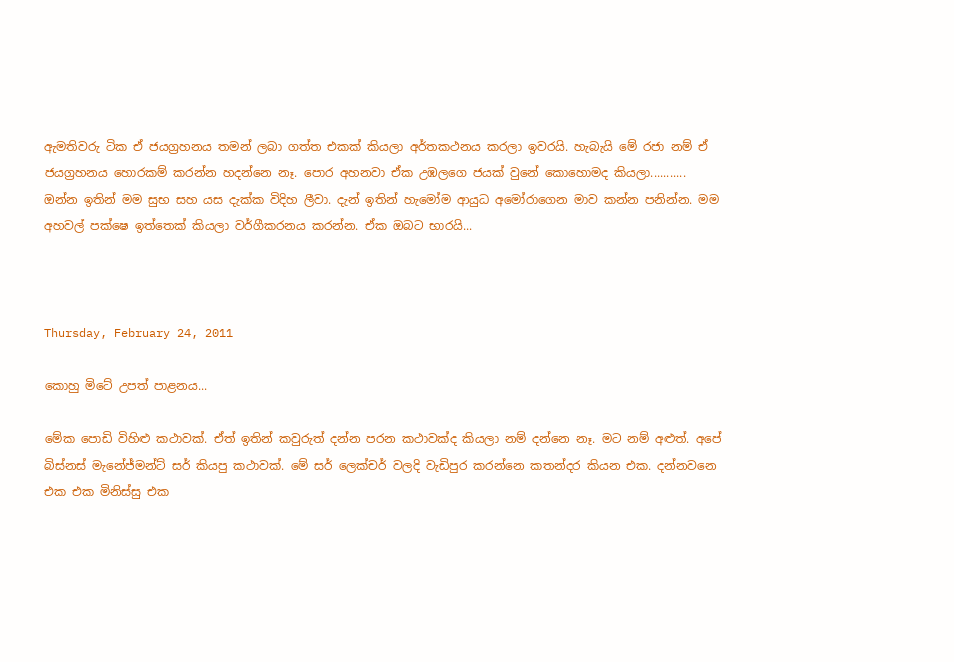ඇමතිවරු ටික ඒ ජයග්‍රහනය තමන් ලබා ගත්ත එකක් කියලා අර්තකථනය කරලා ඉවරයි. හැබැයි මේ රජා නම් ඒ ජයග්‍රහනය හොරකම් කරන්න හදන්නෙ නෑ. පොර අහනවා ඒක උඹලගෙ ජයක් වුනේ කොහොමද කියලා...........
ඔන්න ඉතින් මම සුභ සහ යස දැක්ක විදිහ ලීවා. දැන් ඉතින් හැමෝම ආයුධ අමෝරාගෙන මාව කන්න පනින්න. මම අහවල් පක්ෂෙ ඉත්තෙක් කියලා වර්ගීකරනය කරන්න. ඒක ඔබට භාරයි...



Thursday, February 24, 2011

කොහු මිටේ උපත් පාළනය...

මේක පොඩි විහිළු කථාවක්. ඒත් ඉතින් කවුරුත් දන්න පරන කථාවක්ද කියලා නම් දන්නෙ නෑ. මට නම් අළුත්. අපේ බිස්නස් මැනේජ්මන්ට් සර් කියපු කථාවක්. මේ සර් ලෙක්චර් වලදි වැඩිපුර කරන්නෙ කතන්දර කියන එක. දන්නවනෙ එක එක මිනිස්සු එක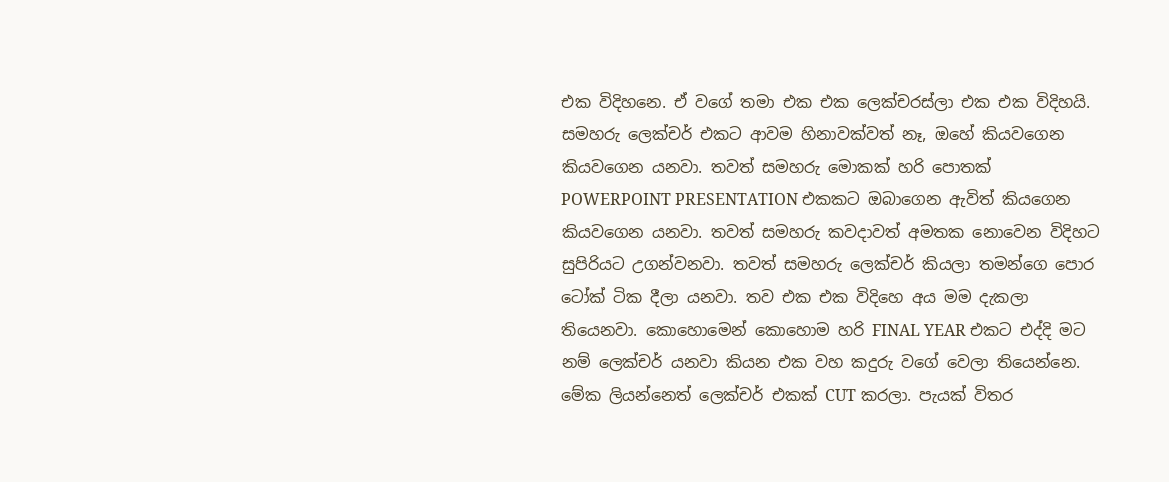එක විදිහනෙ. ඒ වගේ තමා එක එක ලෙක්චරස්ලා එක එක විදිහයි. සමහරු ලෙක්චර් එකට ආවම හිනාවක්වත් නෑ, ඔහේ කියවගෙන කියවගෙන යනවා. තවත් සමහරු මොකක් හරි පොතක් POWERPOINT PRESENTATION එකකට ඔබාගෙන ඇවිත් කියගෙන කියවගෙන යනවා. තවත් සමහරු කවදාවත් අමතක නොවෙන විදිහට සුපිරියට උගන්වනවා. තවත් සමහරු ලෙක්චර් කියලා තමන්ගෙ පොර ටෝක් ටික දීලා යනවා. තව එක එක විදිහෙ අය මම දැකලා තියෙනවා. කොහොමෙන් කොහොම හරි FINAL YEAR එකට එද්දි මට නම් ලෙක්චර් යනවා කියන එක වහ කදුරු වගේ වෙලා තියෙන්නෙ. මේක ලියන්නෙත් ලෙක්චර් එකක් CUT කරලා. පැයක් විතර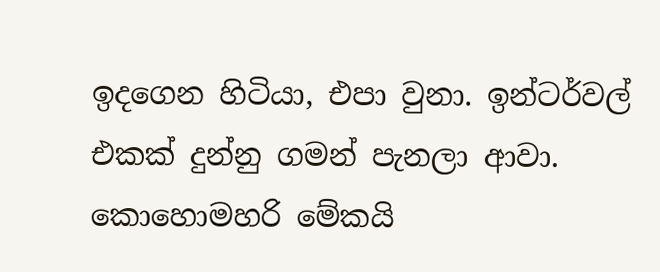ඉදගෙන හිටියා, එපා වුනා. ඉන්ටර්වල් එකක් දුන්නු ගමන් පැනලා ආවා.
කොහොමහරි මේකයි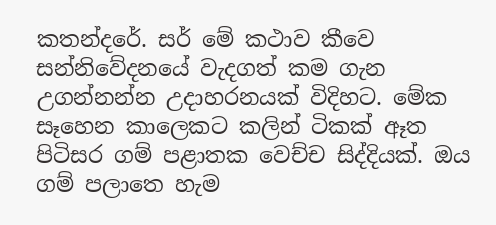කතන්දරේ. සර් මේ කථාව කීවෙ සන්නිවේදනයේ වැදගත් කම ගැන උගන්නන්න උදාහරනයක් විදිහට. මේක සෑහෙන කාලෙකට කලින් ටිකක් ඈත පිටිසර ගම් පළාතක වෙච්ච සිද්දියක්. ඔය ගම් පලාතෙ හැම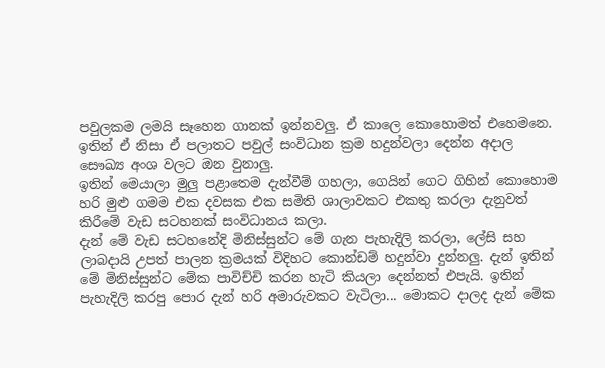පවුලකම ලමයි සෑහෙන ගානක් ඉන්නවලු. ඒ කාලෙ කොහොමත් එහෙමනෙ. ඉතින් ඒ නිසා ඒ පලාතට පවුල් සංවිධාන ක්‍රම හදුන්වලා දෙන්න අදාල සෞඛ්‍ය අංශ වලට ඔන වුනාලු.
ඉතින් මෙයාලා මුලු පළාතෙම දැන්වීම් ගහලා, ගෙයින් ගෙට ගිහින් කොහොම හරි මුළු ගමම එක දවසක එක සමිති ශාලාවකට එකතු කරලා දැනුවත් කිරීමේ වැඩ සටහනක් සංවිධානය කලා.
දැන් මේ වැඩ සටහනේදි මිනිස්සුන්ට මේ ගැන පැහැදිලි කරලා, ලේසි සහ ලාබදායි උපත් පාලන ක්‍රමයක් විදිහට කොන්ඩම් හදුන්වා දුන්නලු. දැන් ඉතින් මේ මිනිස්සුන්ට මේක පාවිච්චි කරන හැටි කියලා දෙන්නත් එපැයි. ඉතින් පැහැදිලි කරපු පොර දැන් හරි අමාරුවකට වැටිලා... මොකට දාලද දැන් මේක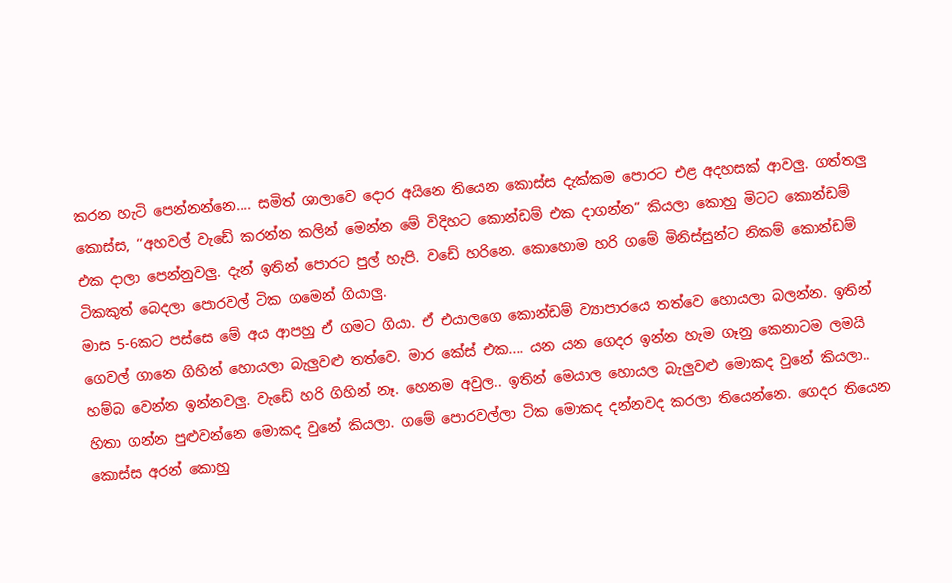කරන හැටි පෙන්නන්නෙ.... සමිත් ශාලාවෙ දොර අයිනෙ තියෙන කොස්ස දැක්කම පොරට එළ අදහසක් ආවලු. ගත්තලු කොස්ස, ‘‘අහවල් වැඩේ කරන්න කලින් මෙන්න මේ විදිහට කොන්ඩම් එක දාගන්න“ කියලා කොහු මිටට කොන්ඩම් එක දාලා පෙන්නුවලු. දැන් ඉතින් පොරට පුල් හැපි. වඩේ හරිනෙ. කොහොම හරි ගමේ මිනිස්සුන්ට නිකම් කොන්ඩම් ටිකකුත් බෙදලා පොරවල් ටික ගමෙන් ගියාලු.
මාස 5-6කට පස්සෙ මේ අය ආපහු ඒ ගමට ගියා. ඒ එයාලගෙ කොන්ඩම් ව්‍යාපාරයෙ තත්වෙ හොයලා බලන්න. ඉතින් ගෙවල් ගානෙ ගිහින් හොයලා බැලුවළු තත්වෙ. මාර කේස් එක.... යන යන ගෙදර ඉන්න හැම ගෑනු කෙනාටම ලමයි හම්බ වෙන්න ඉන්නවලු. වැඩේ හරි ගිහින් නෑ. හෙනම අවුල.. ඉතින් මෙයාල හොයල බැලුවළු මොකද වුනේ කියලා.. හිතා ගන්න පුළුවන්නෙ මොකද වුනේ කියලා. ගමේ පොරවල්ලා ටික මොකද දන්නවද කරලා තියෙන්නෙ. ගෙදර තියෙන කොස්ස අරන් කොහු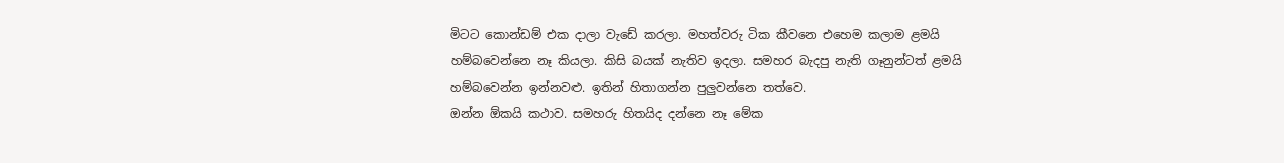මිටට කොන්ඩම් එක දාලා වැඩේ කරලා. මහත්වරු ටික කීවනෙ එහෙම කලාම ළමයි හම්බවෙන්නෙ නෑ කියලා. කිසි බයක් නැතිව ඉදලා. සමහර බැදපු නැති ගෑනුන්ටත් ළමයි හම්බවෙන්න ඉන්නවළු. ඉතින් හිතාගන්න පුලුවන්නෙ තත්වෙ.
ඔන්න ඕකයි කථාව. සමහරු හිතයිද දන්නෙ නෑ මේක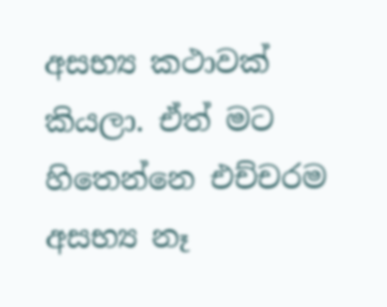අසභ්‍ය කථාවක් කියලා. ඒත් මට හිතෙන්නෙ එච්චරම අසභ්‍ය නෑ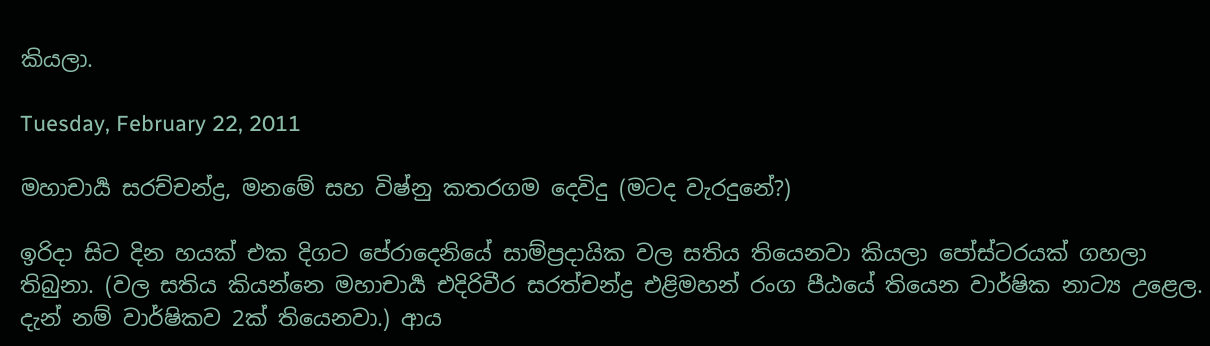කියලා.

Tuesday, February 22, 2011

මහාචාර්‍ය සරච්චන්ද්‍ර, මනමේ සහ විෂ්නු කතරගම දෙවිදු (මටද වැරදුනේ?)

ඉරිදා සිට දින හයක් එක දිගට පේරාදෙනියේ සාම්ප්‍රදායික වල සතිය තියෙනවා කියලා පෝස්ටරයක් ගහලා තිබුනා. (වල සතිය කියන්නෙ මහාචාර්‍ය එදිරිවීර සරත්චන්ද්‍ර එළිමහන් රංග පීඨයේ තියෙන වාර්ෂික නාට්‍ය උළෙල. දැන් නම් වාර්ෂිකව 2ක් තියෙනවා.) ආය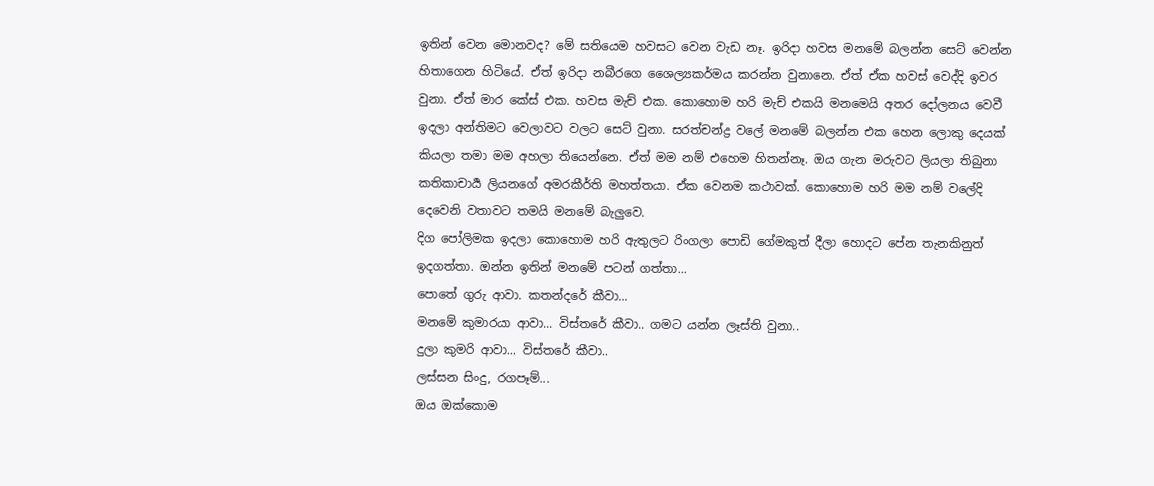ඉතින් වෙන මොනවද? මේ සතියෙම හවසට වෙන වැඩ නෑ. ඉරිදා හවස මනමේ බලන්න සෙට් වෙන්න හිතාගෙන හිටියේ. ඒත් ඉරිදා නබීරගෙ ශෛල්‍යකර්මය කරන්න වුනානෙ. ඒත් ඒක හවස් වෙද්දි ඉවර වුනා. ඒත් මාර කේස් එක. හවස මැච් එක. කොහොම හරි මැච් එකයි මනමෙයි අතර දෝලනය වෙවී ඉදලා අන්තිමට වෙලාවට වලට සෙට් වුනා. සරත්චන්ද්‍ර වලේ මනමේ බලන්න එක හෙන ලොකු දෙයක් කියලා තමා මම අහලා තියෙන්නෙ. ඒත් මම නම් එහෙම හිතන්නෑ. ඔය ගැන මරුවට ලියලා තිබුනා කතිකාචාර්‍ය ලියනගේ අමරකීර්ති මහත්තයා. ඒක වෙනම කථාවක්. කොහොම හරි මම නම් වලේදි දෙවෙනි වතාවට තමයි මනමේ බැලුවෙ.
දිග පෝලිමක ඉදලා කොහොම හරි ඇතුලට රිංගලා පොඩි ගේමකුත් දීලා හොදට පේන තැනකිනුත් ඉදගත්තා. ඔන්න ඉතින් මනමේ පටන් ගත්තා...
පොතේ ගුරු ආවා. කතන්දරේ කීවා...
මනමේ කුමාරයා ආවා... විස්තරේ කීවා.. ගමට යන්න ලෑස්ති වුනා..
දුලා කුමරි ආවා... විස්තරේ කීවා..
ලස්සන සිංදු, රගපෑම්...
ඔය ඔක්කොම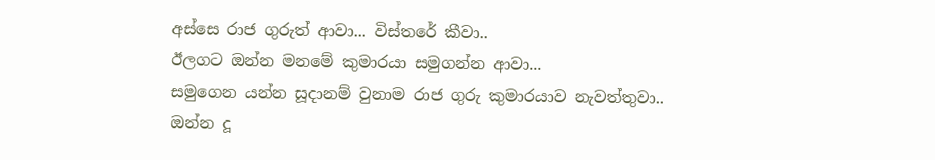අස්සෙ රාජ ගුරුත් ආවා... විස්තරේ කීවා..
ඊලගට ඔන්න මනමේ කුමාරයා සමුගන්න ආවා...
සමුගෙන යන්න සූදානම් වුනාම රාජ ගුරු කුමාරයාව නැවත්තුවා..
ඔන්න දූ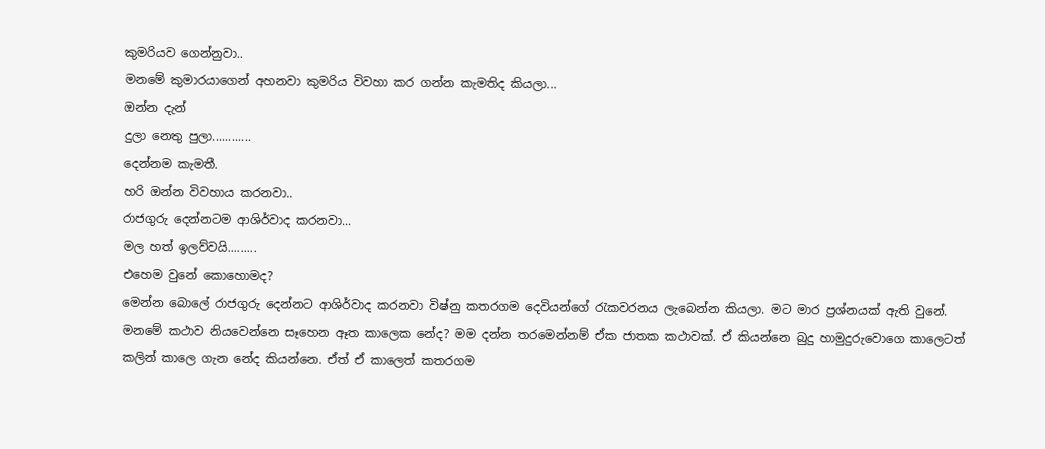කුමරියව ගෙන්නුවා..
මනමේ කුමාරයාගෙන් අහනවා කුමරිය විවහා කර ගන්න කැමතිද කියලා...
ඔන්න දැන්
දුලා නෙතු පුලා............
දෙන්නම කැමතී.
හරි ඔන්න විවහාය කරනවා..
රාජගුරු දෙන්නටම ආශිර්වාද කරනවා...
මල හත් ඉලව්වයි.........
එහෙම වුනේ කොහොමද?
මෙන්න බොලේ රාජගුරු දෙන්නට ආශිර්වාද කරනවා විෂ්නු කතරගම දෙවියන්ගේ රැකවරනය ලැබෙන්න කියලා. මට මාර ප්‍රශ්නයක් ඇති වුනේ.
මනමේ කථාව නියවෙන්නෙ සෑහෙන ඈත කාලෙක නේද? මම දන්න තරමෙන්නම් ඒක ජාතක කථාවක්. ඒ කියන්නෙ බුදු හාමුදුරුවොගෙ කාලෙටත් කලින් කාලෙ ගැන නේද කියන්නෙ. ඒත් ඒ කාලෙත් කතරගම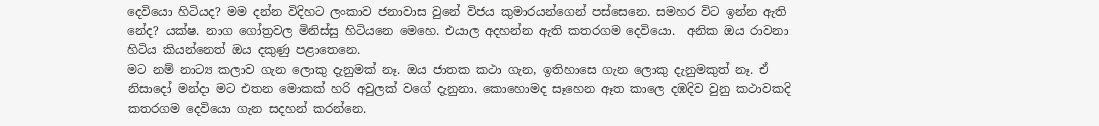දෙවියො හිටියද? මම දන්න විදිහට ලංකාව ජනාවාස වුනේ විජය කුමාරයන්ගෙන් පස්සෙනෙ. සමහර විට ඉන්න ඇති නේද? යක්ෂ. නාග ගෝත්‍රවල මිනිස්සු හිටියනෙ මෙහෙ. එයාල අදහන්න ඇති කතරගම දෙවියො.  අනික ඔය රාවනා හිටිය කියන්නෙත් ඔය දකුණු පළාතෙනෙ.
මට නම් නාට්‍ය කලාව ගැන ලොකු දැනුමක් නෑ. ඔය ජාතක කථා ගැන, ඉතිහාසෙ ගැන ලොකු දැනුමකුත් නෑ. ඒ නිසාදෝ මන්දා මට එතන මොකක් හරි අවුලක් වගේ දැනුනා. කොහොමද සෑහෙන ඈත කාලෙ දඹදිව වුනු කථාවකදි කතරගම දෙවියො ගැන සදහන් කරන්නෙ.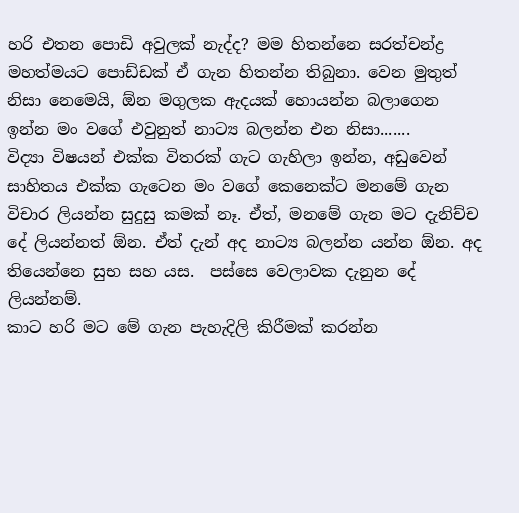හරි එතන පොඩි අවුලක් නැද්ද? මම හිතන්නෙ සරත්චන්ද්‍ර මහත්මයට පොඩ්ඩක් ඒ ගැන හිතන්න තිබුනා. වෙන මුතුත් නිසා නෙමෙයි, ඕන මගුලක ඇදයක් හොයන්න බලාගෙන ඉන්න මං වගේ එවුනුත් නාට්‍ය බලන්න එන නිසා.......
විද්‍යා විෂයන් එක්ක විතරක් ගැට ගැහිලා ඉන්න, අඩුවෙන් සාහිතය එක්ක ගැටෙන මං වගේ කෙනෙක්ට මනමේ ගැන විචාර ලියන්න සුදුසු කමක් නෑ. ඒත්, මනමේ ගැන මට දැනිච්ච දේ ලියන්නත් ඕන. ඒත් දැන් අද නාට්‍ය බලන්න යන්න ඕන. අද තියෙන්නෙ සුභ සහ යස.  පස්සෙ වෙලාවක දැනුන දේ ලියන්නම්.
කාට හරි මට මේ ගැන පැහැදිලි කිරීමක් කරන්න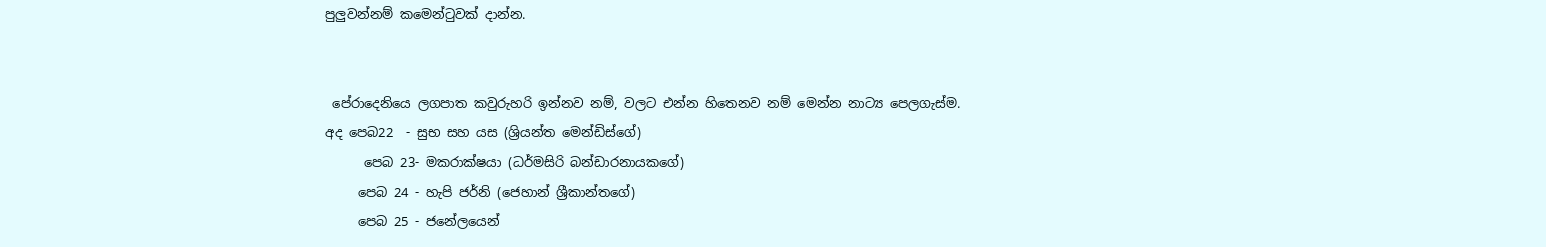පුලුවන්නම් කමෙන්ටුවක් දාන්න.


 පේරාදෙනියෙ ලගපාත කවුරුහරි ඉන්නව නම්, වලට එන්න හිතෙනව නම් මෙන්න නාට්‍ය පෙලගැස්ම.
අද පෙබ22  - සුභ සහ යස (ශ්‍රියන්ත මෙන්ඩිස්ගේ)
      පෙබ 23- මකරාක්ෂයා (ධර්මසිරි බන්ඩාරනායකගේ)
     පෙබ 24 - හැපි ජර්නි (ජෙහාන් ශ්‍රීකාන්තගේ)
     පෙබ 25 - ජනේලයෙන්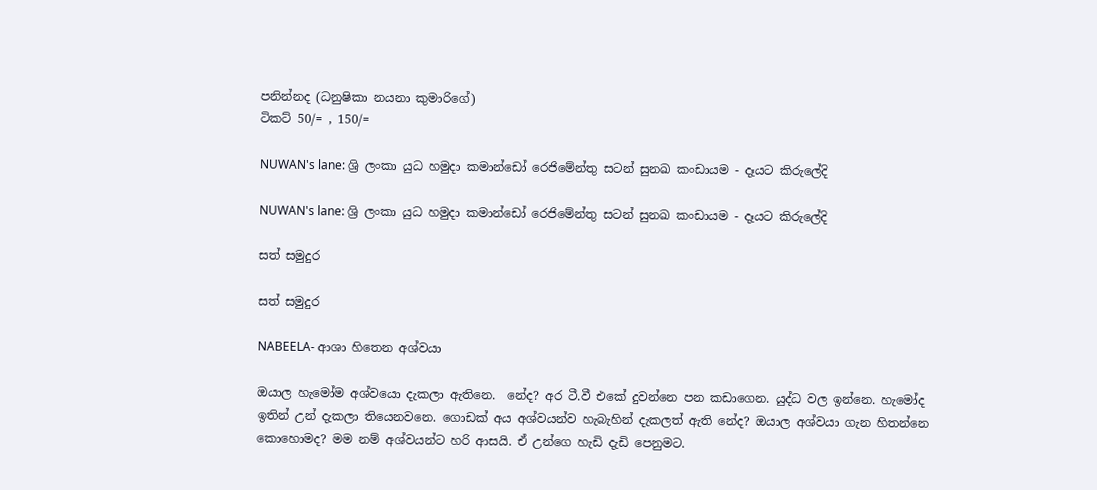පනින්නද (ධනුෂිකා නයනා කුමාරිගේ)
ටිකට් 50/= , 150/=

NUWAN's lane: ශ්‍රි ලංකා යුධ හමුදා කමාන්ඩෝ රෙජිමේන්තු සටන් සුනඛ කංඩායම - දෑයට කිරුලේදි

NUWAN's lane: ශ්‍රි ලංකා යුධ හමුදා කමාන්ඩෝ රෙජිමේන්තු සටන් සුනඛ කංඩායම - දෑයට කිරුලේදි

සත් සමුදුර

සත් සමුදුර

NABEELA- ආශා හිතෙන අශ්වයා

ඔයාල හැමෝම අශ්වයො දැකලා ඇතිනෙ.  නේද? අර ටී.වී එකේ දුවන්නෙ පන කඩාගෙන. යුද්ධ වල ඉන්නෙ. හැමෝද ඉතින් උන් දැකලා තියෙනවනෙ. ගොඩක් අය අශ්වයන්ව හැබැහින් දැකලත් ඇති නේද? ඔයාල අශ්වයා ගැන හිතන්නෙ කොහොමද? මම නම් අශ්වයන්ට හරි ආසයි. ඒ උන්ගෙ හැඩි දැඩි පෙනුමට.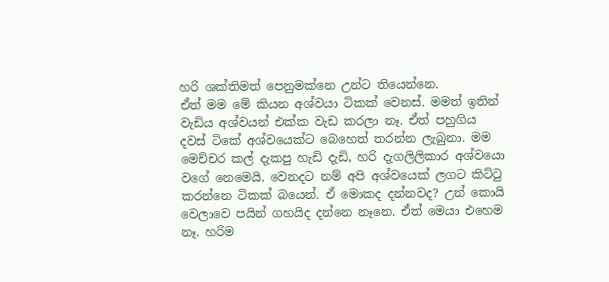හරි ශක්තිමත් පෙනුමක්නෙ උන්ට තියෙන්නෙ.
ඒත් මම මේ කියන අශ්වයා ටිකක් වෙනස්. මමත් ඉතින් වැඩිය අශ්වයන් එක්ක වැඩ කරලා නෑ. ඒත් පහුගිය දවස් ටිකේ අශ්වයෙක්ට බෙහෙත් තරන්න ලැබුනා. මම මෙච්චර කල් දැකපු හැඩි දැඩි, හරි දැගලිලිකාර අශ්වයො වගේ නෙමෙයි. වෙනදට නම් අපි අශ්වයෙක් ලගට කිට්ටු කරන්නෙ ටිකක් බයෙන්. ඒ මොකද දන්නවද? උන් කොයි වෙලාවෙ පයින් ගහයිද දන්නෙ නෑනෙ. ඒත් මෙයා එහෙම නෑ. හරිම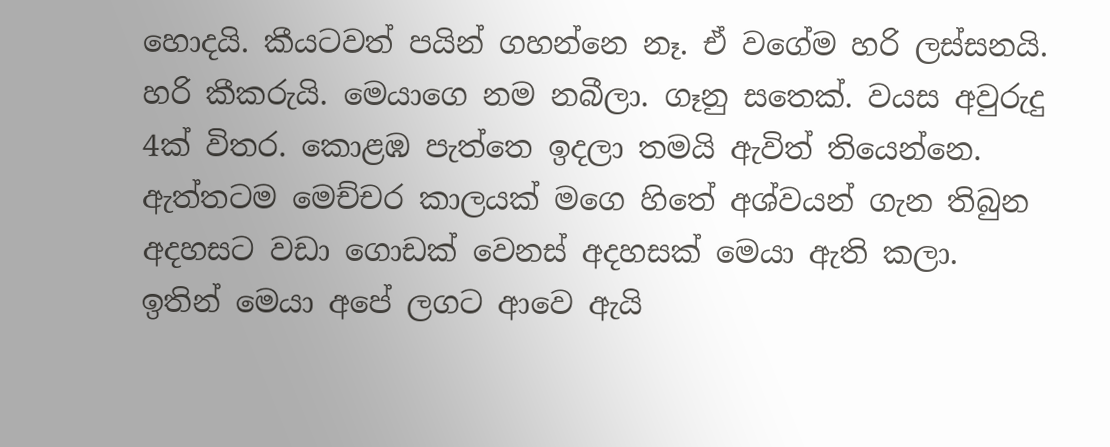හොදයි. කීයටවත් පයින් ගහන්නෙ නෑ. ඒ වගේම හරි ලස්සනයි. හරි කීකරුයි. මෙයාගෙ නම නබීලා. ගෑනු සතෙක්. වයස අවුරුදු 4ක් විතර. කොළඹ පැත්තෙ ඉදලා තමයි ඇවිත් තියෙන්නෙ. ඇත්තටම මෙච්චර කාලයක් මගෙ හිතේ අශ්වයන් ගැන තිබුන අදහසට වඩා ගොඩක් වෙනස් අදහසක් මෙයා ඇති කලා.
ඉතින් මෙයා අපේ ලගට ආවෙ ඇයි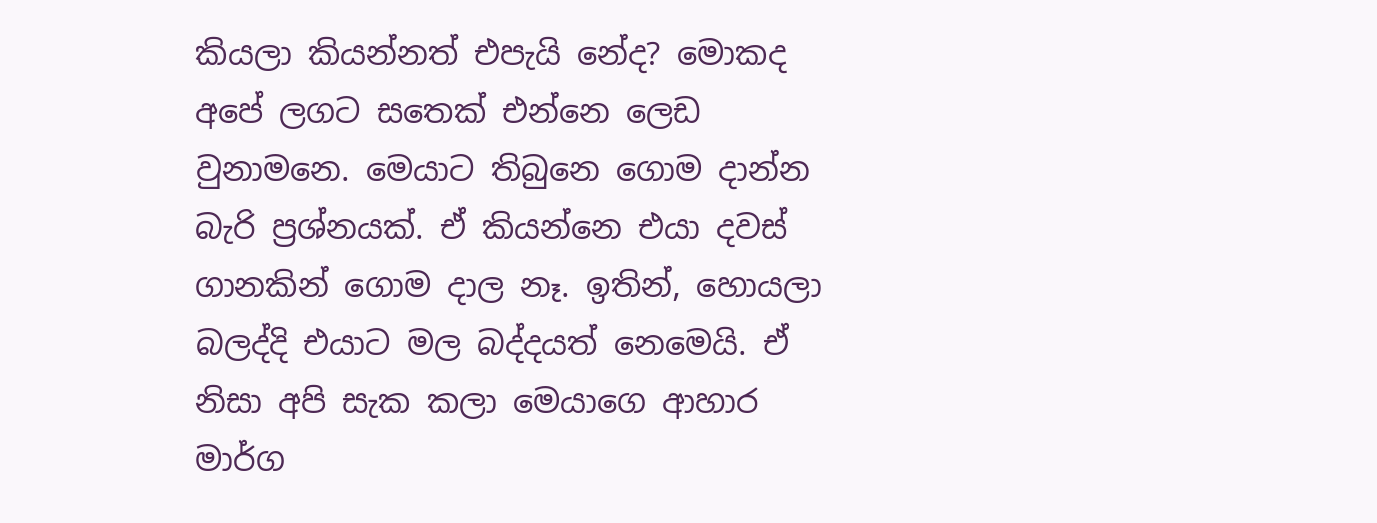කියලා කියන්නත් එපැයි නේද? මොකද අ‍පේ ලගට සතෙක් එන්නෙ ලෙඩ වුනාමනෙ. මෙයාට තිබුනෙ ගොම දාන්න බැරි ප්‍රශ්නයක්. ඒ කියන්නෙ එයා දවස් ගානකින් ගොම දාල නෑ. ඉතින්, හොයලා බලද්දි එයාට මල බද්දයත් නෙමෙයි. ඒ නිසා අපි සැක කලා මෙයාගෙ ආහාර මාර්ග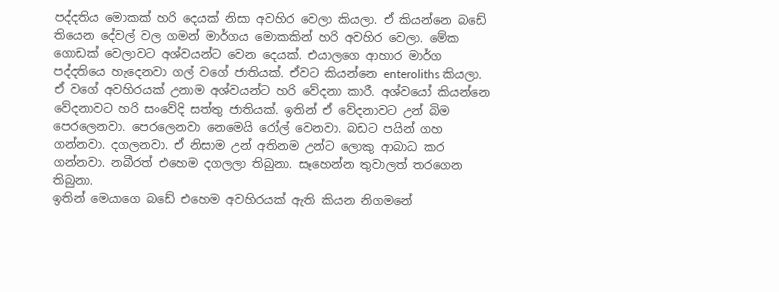පද්දතිය මොකක් හරි දෙයක් නිසා අවහිර වෙලා කියලා. ඒ කියන්නෙ බඩේ තියෙන දේවල් වල ගමන් මාර්ගය මොකකින් හරි අවහිර වෙලා. මේක ගොඩක් වෙලාවට අශ්වයන්ට වෙන දෙයක්. එයාලගෙ ආහාර මාර්ග පද්දතියෙ හැදෙනවා ගල් වගේ ජාතියක්. ඒවට කියන්නෙ enteroliths කියලා. ඒ වගේ අවහිරයක් උනාම අශ්වයන්ට හරි වේදනා කාරී. අශ්වයෝ කියන්නෙ වේදනාවට හරි සංවේදි සත්තු ජාතියක්. ඉතින් ඒ වේදනාවට උන් බිම පෙරලෙනවා. පෙරලෙනවා නෙමෙයි රෝල් වෙනවා. බඩට පයින් ගහ ගන්නවා. දගලනවා. ඒ නිසාම උන් අතිනම උන්ට ලොකු ආබාධ කර ගන්නවා. නබීරත් එහෙම දගලලා තිබුනා. සෑහෙන්න තුවාලත් තරගෙන තිබුනා.
ඉතින් මෙයාගෙ බඩේ එහෙම අවහිරයක් ඇති කියන නිගමනේ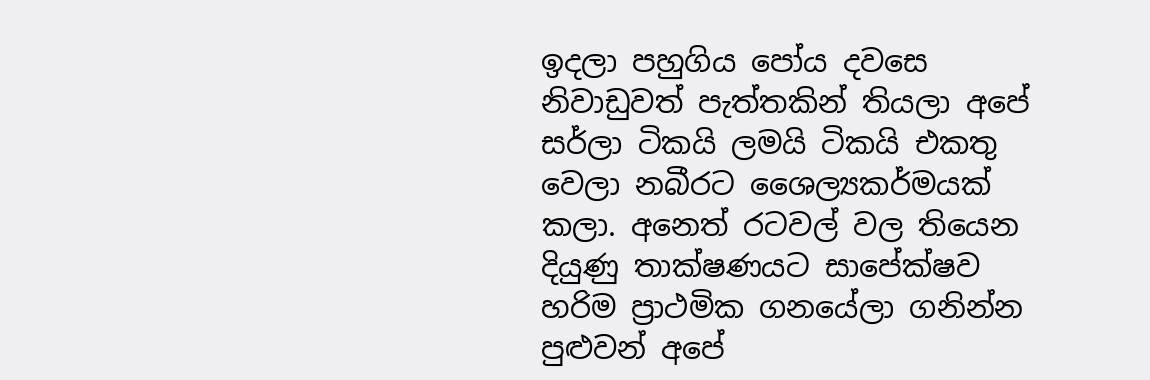ඉදලා පහුගිය පෝය දවසෙ නිවාඩුවත් පැත්තකින් තියලා අපේ සර්ලා ටිකයි ලමයි ටිකයි එකතු වෙලා නබීරට ශෛල්‍යකර්මයක් කලා. අනෙත් රටවල් වල තියෙන දියුණු තාක්ෂණයට සාපේක්ෂව හරිම ප්‍රාථමික ගනයේලා ගනින්න පුළුවන් අපේ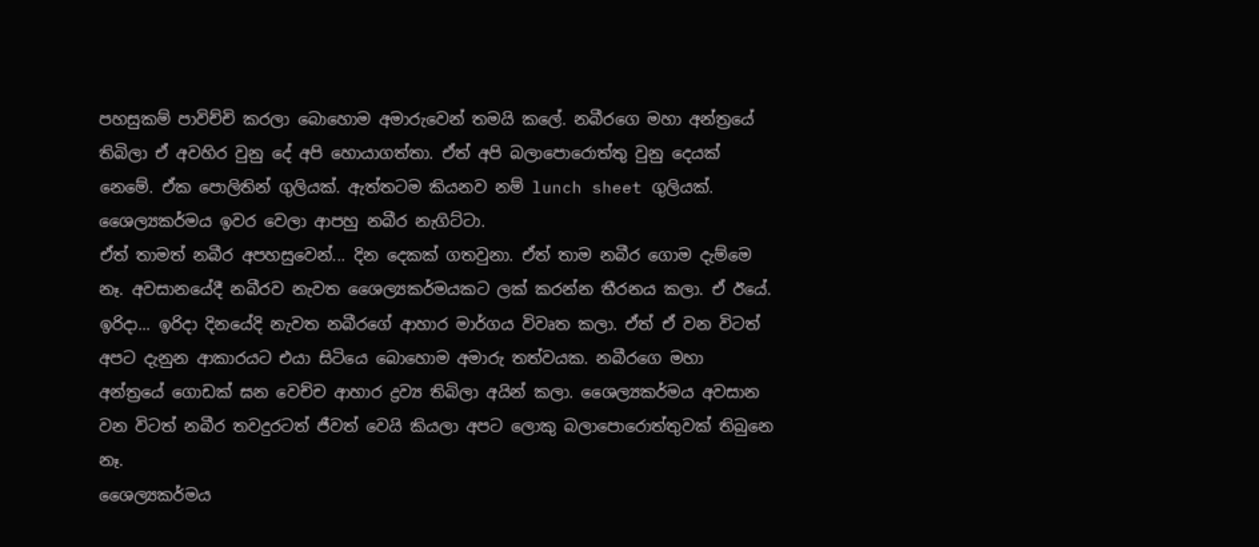පහසුකම් පාවිච්චි කරලා බොහොම අමාරුවෙන් තමයි කලේ. නබීරගෙ මහා අන්ත්‍රයේ තිබිලා ඒ අවහිර වුනු දේ අපි හොයාගත්තා. ඒත් අපි බලාපොරොත්තු වුනු දෙයක් නෙමේ. ඒක පොලිතින් ගුලියක්. ඇත්තටම කියනව නම් lunch sheet ගුලියක්. ශෛල්‍යකර්මය ඉවර වෙලා ආපහු නබීර නැගිට්ටා.
ඒත් තාමත් නබීර අපහසුවෙන්... දින දෙකක් ගතවුනා. ඒත් තාම නබීර ගොම දැම්මෙ නෑ. අවසානයේදී නබීරව නැවත ශෛල්‍යකර්මයකට ලක් කරන්න තීරනය කලා. ඒ ඊයේ. ඉරිදා... ඉරිදා දිනයේදි නැවත නබීරගේ ආහාර මාර්ගය විවෘත කලා. ඒත් ඒ වන විටත් අපට දැනුන ආකාරයට එයා සිටියෙ බොහොම අමාරු තත්වයක. නබීරගෙ මහා අන්ත්‍රයේ ගොඩක් ඝන වෙච්ච ආහාර ද්‍රව්‍ය තිබිලා අයින් කලා. ශෛල්‍යකර්මය අවසාන වන විටත් නබීර තවදුරටත් ජීවත් වෙයි කියලා අපට ලොකු බලාපොරොත්තුවක් තිබුනෙ නෑ.
ශෛල්‍යකර්මය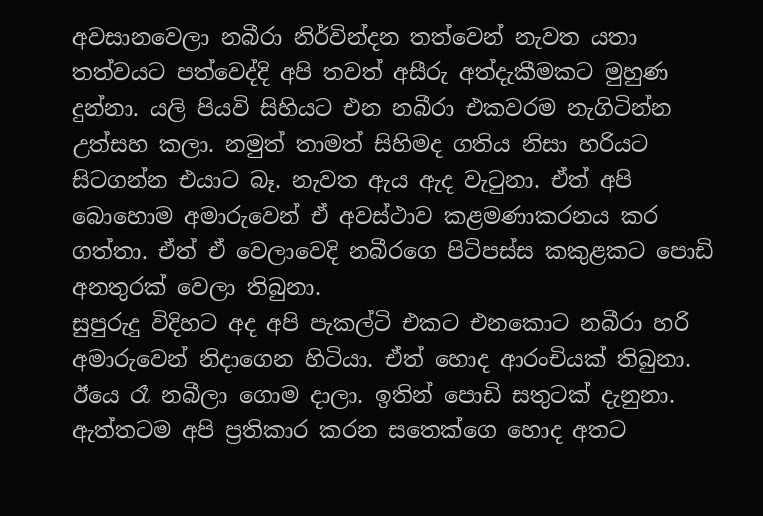අවසානවෙලා නබීරා නිර්වින්දන තත්වෙන් නැවත යතා තත්වයට පත්වෙද්දි අපි තවත් අසීරු අත්දැකීමකට මුහුණ දුන්නා. යලි පියවි සිහියට එන නබීරා එකවරම නැගිටින්න උත්සහ කලා. නමුත් තාමත් සිහිමද ගතිය නිසා හරියට සිටගන්න එයාට බෑ. නැවත ඇය ඇද වැටුනා. ඒත් අපි බොහොම අමාරුවෙන් ඒ අවස්ථාව කළමණාකරනය කර ගත්තා. ඒත් ඒ වෙලාවෙදි නබීරගෙ පිටිපස්ස කකුළකට පොඩි අනතුරක් වෙලා තිබුනා.
සුපුරුදු විදිහට අද අපි පැකල්ටි එකට එනකොට නබීරා හරි අමාරුවෙන් නිදාගෙන හිටියා. ඒත් හොද ආරංචියක් තිබුනා. ඊයෙ රෑ නබීලා ගොම දාලා. ඉතින් පොඩි සතුටක් දැනුනා. ඇත්තටම අපි ප්‍රතිකාර කරන සතෙක්ගෙ හොද අතට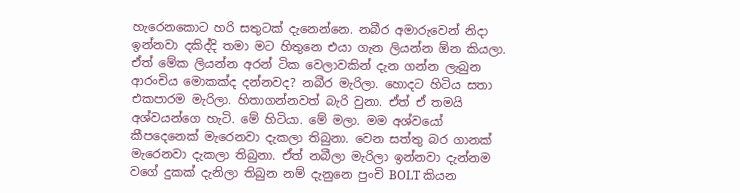හැරෙනකොට හරි සතුටක් දැනෙන්නෙ. නබීර අමාරුවෙන් නිදා ඉන්නවා දකිද්දි තමා මට හිතුනෙ එයා ගැන ලියන්න ඕන කියලා. ඒත් මේක ලියන්න අරන් ටික වෙලාවකින් දැන ගන්න ලැබුන ආරංචිය මොකක්ද දන්නවද? නබීර මැරිලා. හොදට හිටිය සතා එකපාරම මැරිලා. හිතාගන්නවත් බැරි වුනා. ඒත් ඒ තමයි අශ්වයන්ගෙ හැටි. මේ හිටියා. මේ මලා. මම අශ්වයෝ කීපදෙනෙක් මැරෙනවා දැකලා තිබුනා. වෙන සත්තු බර ගානක් මැරෙනවා දැකලා තිබුනා. ඒත් නබීලා මැරිලා ඉන්නවා දැන්නම වගේ දුකක් දැනිලා තිබුන නම් දැනුනෙ පුංචි BOLT කියන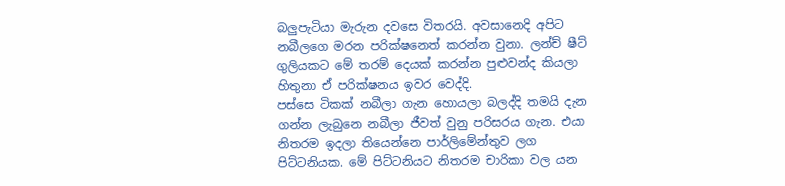බලුපැටියා මැරුන දවසෙ විතරයි. අවසානෙදි අපිට නබීලගෙ මරන පරික්ෂනෙත් කරන්න වුනා. ලන්ච් ෂීට් ගුලියකට මේ තරම් දෙයක් කරන්න පුළුවන්ද කියලා හිතුනා ඒ පරික්ෂනය ඉවර වෙද්දි.
පස්සෙ ටිකක් නබීලා ගැන හොයලා බලද්දි තමයි දැන ගන්න ලැබුනෙ නබීලා ජීවත් වුනු පරිසරය ගැන. එයා නිතරම ඉදලා තියෙන්නෙ පාර්ලිමේන්තුව ලග පිට්ටනියක. මේ පිට්ටනියට නිතරම චාරිකා වල යන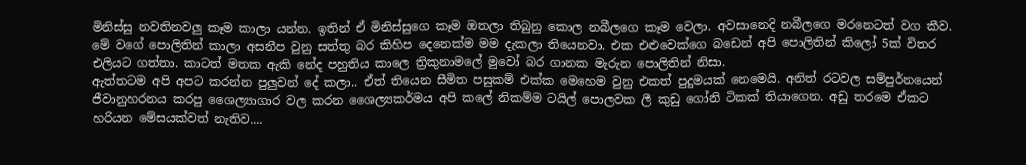මිනිස්සු නවතිනවලු කෑම කාලා යන්න. ඉතින් ඒ මිනිස්සුගෙ කෑම ඔතලා තිබුනු කොල නබීලගෙ කෑම වෙලා. අවසානෙදි නබීලගෙ මරනෙටත් වග කීව. මේ වගේ පොලිතින් කාලා අසනීප වුනු සත්තු බර කිහිප දෙනෙක්ම මම දැකලා තියෙනවා. එක එළුවෙක්ගෙ බඩෙන් අපි පොලිතින් කිලෝ 5ක් විතර එලියට ගත්තා. කාටත් මතක ඇකි නේද පහුතිය කාලෙ ත්‍රිකුනාමලේ මුවෝ බර ගානක මැරුන පොලිතින් නිසා.
ඇත්තටම අපි අපට කරන්න පුලුවන් දේ කලා.. ඒත් තියෙන සීමිත පසුකම් එක්ක මෙහෙම වුනු එකත් පුදුමයක් නෙමෙයි. අනිත් රටවල සම්පුර්නයෙන් ජීවානුහරනය කරපු ශෛල්‍යාගාර වල කරන ශෛල්‍යකර්මය අපි කලේ නිකම්ම ටයිල් පොලවක ලී කුඩු ගෝනි ටිකක් තියාගෙන. අඩු තරමෙ ඒකට හරියන මේසයක්වත් නැතිව....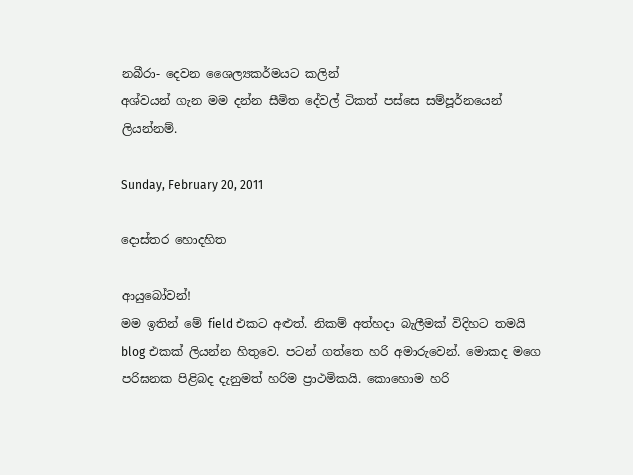නබීරා- දෙවන ශෛල්‍යකර්මයට කලින්
අශ්වයන් ගැන මම දන්න සීමිත දේවල් ටිකත් පස්සෙ සම්පූර්නයෙන් ලියන්නම්.

Sunday, February 20, 2011

දොස්තර හොදහිත

ආයුබෝවන්!
මම ඉතින් මේ field එකට අළුත්. නිකම් අත්හදා බැලීමක් විදිහට තමයි  blog එකක් ලියන්න හිතුවෙ. පටන් ගත්තෙ හරි අමාරුවෙන්. මොකද මගෙ පරිඝනක පිළිබද දැනුමත් හරිම ප්‍රාථමිකයි. කොහොම හරි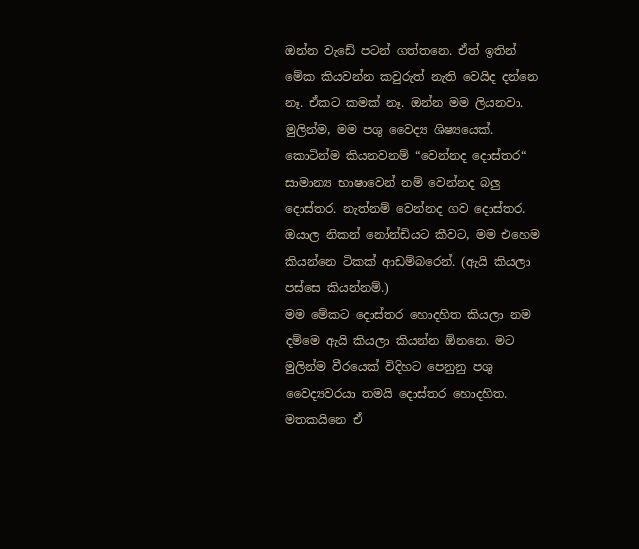ඔන්න වැඩේ පටන් ගත්තනෙ. ඒත් ඉතින් මේක කියවන්න කවුරුත් නැති වෙයිද දන්නෙ නෑ. ඒකට කමක් නෑ. ඔන්න මම ලියනවා.
මුලින්ම, මම පශු වෛද්‍ය ශිෂ්‍යයෙක්. කොටින්ම කියනවනම් “වෙන්නද දොස්තර“ සාමාන්‍ය භාෂාවෙන් නම් වෙන්නද බලු දොස්තර. නැත්නම් වෙන්නද ගව දොස්තර. ඔයාල නිකන් නෝන්ඩියට කීවට, මම එහෙම කියන්නෙ ටිකක් ආඩම්බරෙන්. (ඇයි කියලා පස්සෙ කියන්නම්.)
මම මේකට දොස්තර හොදහිත කියලා නම දම්මෙ ඇයි කියලා කියන්න ඕනනෙ. මට මුලින්ම වීරයෙක් විදිහට පෙනුනු පශු වෛද්‍යවරයා තමයි දොස්තර හොදහිත. මතකයිනෙ ඒ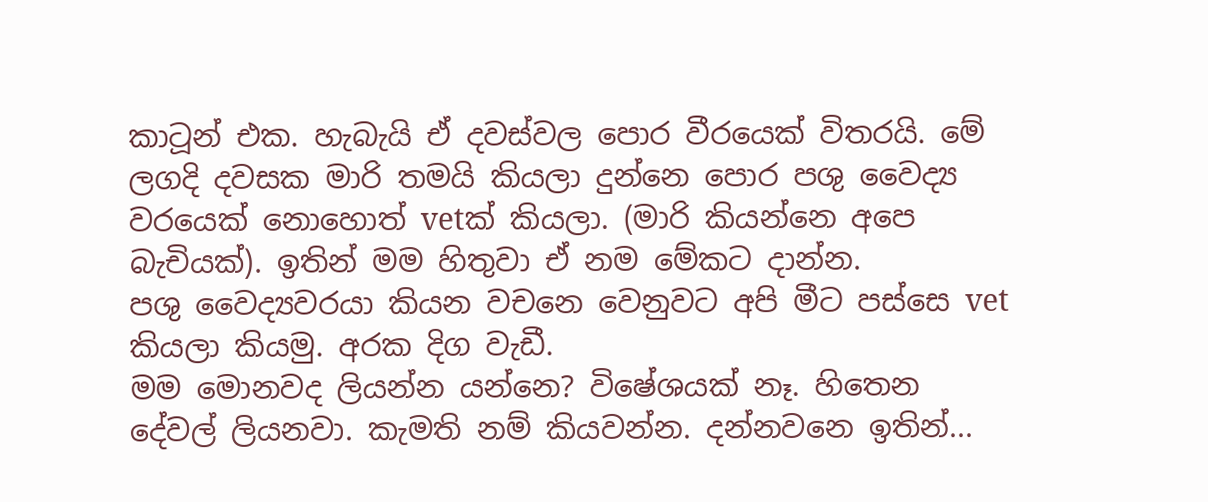කාටූන් එක. හැබැයි ඒ දවස්වල පොර වීරයෙක් විතරයි. මේ ලගදි දවසක මාරි තමයි කියලා දුන්නෙ පොර පශු වෛද්‍ය වරයෙක් නොහොත් vetක් කියලා. (මාරි කියන්නෙ අපෙ බැචියක්). ඉතින් මම හිතුවා ඒ නම මේකට දාන්න.
පශු වෛද්‍යවරයා කියන වචනෙ වෙනුවට අපි මීට පස්සෙ vet කියලා කියමු. අරක දිග වැඩී.
මම මොනවද ලියන්න යන්නෙ? විෂේශයක් නෑ. හිතෙන දේවල් ලියනවා. කැමති නම් කියවන්න. දන්නවනෙ ඉතින්...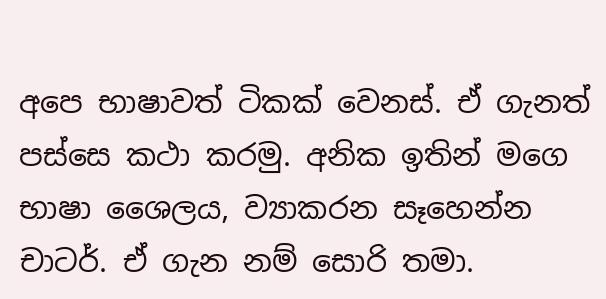අපෙ භාෂාවත් ටිකක් වෙනස්. ඒ ගැනත් පස්සෙ කථා කරමු. අනික ඉතින් මගෙ භාෂා ශෛලය, ව්‍යාකරන සෑහෙන්න චාටර්. ඒ ගැන නම් සොරි තමා.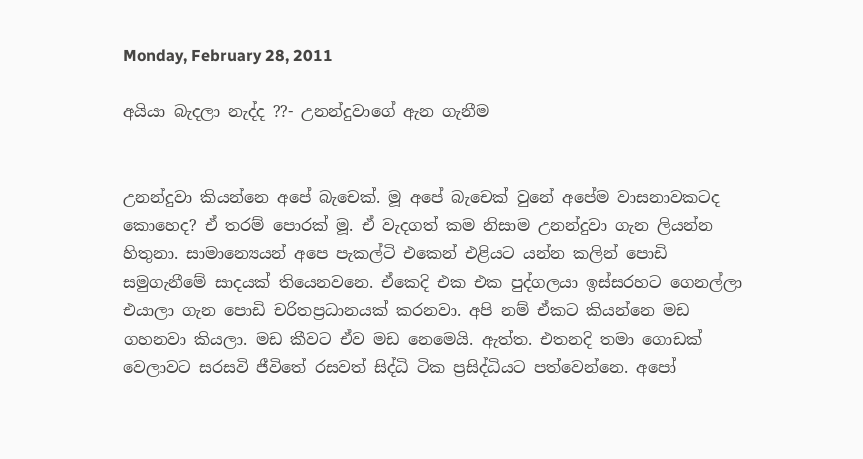Monday, February 28, 2011

අයියා බැදලා නැද්ද ??- උනන්දුවාගේ ඇන ගැනීම


උනන්දුවා කියන්නෙ අපේ බැචෙක්. මූ අපේ බැචෙක් වුනේ අපේම වාසනාවකටද කොහෙද? ඒ තරම් පොරක් මූ. ඒ වැදගත් කම නිසාම උනන්දුවා ගැන ලියන්න හිතුනා. සාමාන්‍යෙයන් අපෙ පැකල්ටි එකෙන් එළියට යන්න කලින් පොඩි සමුගැනීමේ සාදයක් තියෙනවනෙ. ඒකෙදි එක එක පුද්ගලයා ඉස්සරහට ගෙනල්ලා එයාලා ගැන පොඩි චරිතප්‍රධානයක් කරනවා. අපි නම් ඒකට කියන්නෙ මඩ ගහනවා කියලා. මඩ කීවට ඒව මඩ නෙමෙයි. ඇත්ත. එතනදි තමා ගොඩක් වෙලාවට සරසවි ජීවිතේ රසවත් සිද්ධි ටික ප්‍රසිද්ධියට පත්වෙන්නෙ. අපෝ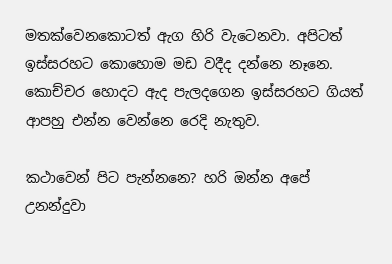මතක්වෙනකොටත් ඇග හිරි වැටෙනවා. අපිටත් ඉස්සරහට කොහොම මඩ වදීද දන්නෙ නෑනෙ. කොච්චර හොදට ඇද පැලදගෙන ඉස්සරහට ගියත් ආපහු එන්න වෙන්නෙ රෙදි නැතුව.

කථාවෙන් පිට පැන්නනෙ? හරි ඔන්න අපේ උනන්දුවා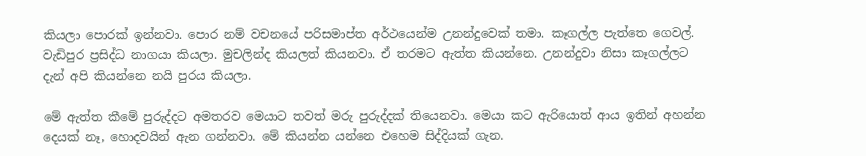කියලා පොරක් ඉන්නවා. පොර නම් වචනයේ පරිසමාප්ත අර්ථයෙන්ම උනන්දුවෙක් තමා. කෑගල්ල පැත්තෙ ගෙවල්. වැඩිපුර ප්‍රසිද්ධ නාගයා කියලා. මුචලින්ද කියලත් කියනවා. ඒ තරමට ඇත්ත කියන්නෙ. උනන්දුවා නිසා කෑගල්ලට දැන් අපි කියන්නෙ නයි පුරය කියලා.

මේ ඇත්ත කීමේ පුරුද්දට අමතරව මෙයාට තවත් මරු පුරුද්දක් තියෙනවා. මෙයා කට ඇරියොත් ආය ඉතින් අහන්න දෙයක් නෑ, හොදවයින් ඇන ගන්නවා. මේ කියන්න යන්නෙ එහෙම සිද්දියක් ගැන.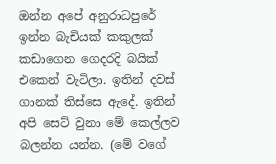ඔන්න අපේ අනුරාධපුරේ ඉන්න බැචියක් කකුලක් කඩාගෙන ගෙදරදි බයික් එකෙන් වැටිලා. ඉතින් දවස් ගානක් තිස්සෙ ඇදේ. ඉතින් අපි සෙට් වුනා මේ කෙල්ලව බලන්න යන්න. (මේ වගේ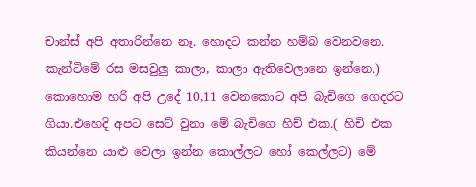චාන්ස් අපි අතාරින්නෙ නෑ. හොදට කන්න හම්බ වෙනවනෙ. කැන්ටිමේ රස මසවුලු කාලා, කාලා ඇතිවෙලානෙ ඉන්නෙ.) කොහොම හරි අපි උදේ 10,11 වෙනකොට අපි බැචිගෙ ගෙදරට ගියා.එහෙදි අපට සෙට් වුනා මේ බැචිගෙ හිච් එක.( හිචි එක කියන්නෙ යාළු වෙලා ඉන්න කොල්ලට හෝ කෙල්ලට) මේ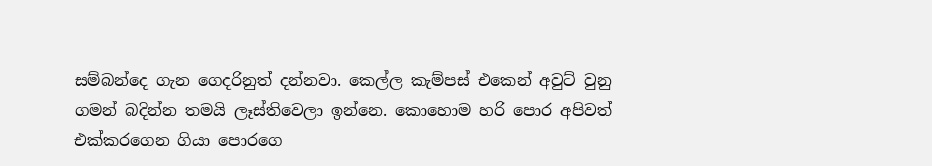සම්බන්දෙ ගැන ගෙදරිනුත් දන්නවා. කෙල්ල කැම්පස් එකෙන් අවුට් වුනු ගමන් බදින්න තමයි ලෑස්තිවෙලා ඉන්නෙ. කොහොම හරි පොර අපිවත් එක්කරගෙන ගියා පොරගෙ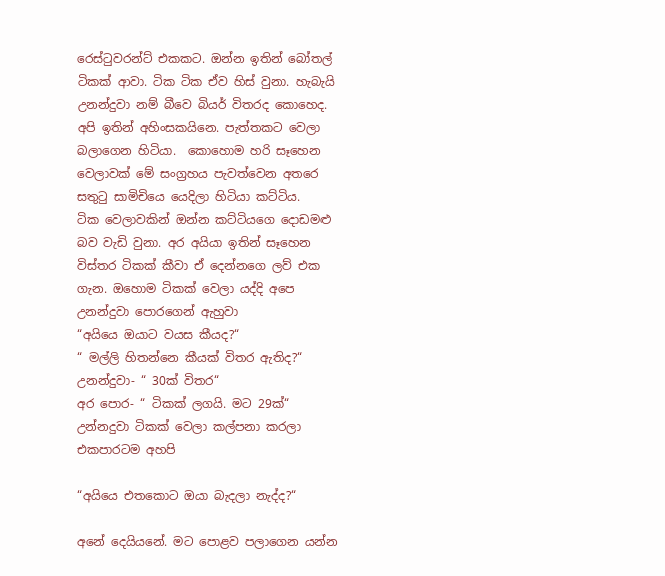රෙස්ටුවරන්ට් එකකට. ඔන්න ඉතින් බෝතල් ටිකක් ආවා. ටික ටික ඒව හිස් වුනා. හැබැයි උනන්දුවා නම් බීවෙ බියර් විතරද කොහෙද. අපි ඉතින් අහිංසකයිනෙ. පැත්තකට වෙලා බලාගෙන හිටියා.  කොහොම හරි සෑහෙන වෙලාවක් මේ සංග්‍රහය පැවත්වෙන අතරෙ සතුටු සාමිචියෙ යෙදිලා හිටියා කට්ටිය.
ටික වෙලාවකින් ඔන්න කට්ටියගෙ දොඩමළු බව වැඩි වුනා. අර අයියා ඉතින් සෑහෙන විස්තර ටිකක් කීවා ඒ දෙන්නගෙ ලව් එක ගැන. ඔහොම ටිකක් වෙලා යද්දි අපෙ උනන්දුවා පොරගෙන් ඇහුවා
“අයියෙ ඔයාට වයස කීයද?“
“ මල්ලි හිතන්නෙ කීයක් විතර ඇතිද?“
උනන්දුවා- “ 30ක් විතර“
අර පොර- “ ටිකක් ලගයි. මට 29ක්“
උන්නදුවා ටිකක් වෙලා කල්පනා කරලා එකපාරටම අහපි

“අයියෙ එතකොට ඔයා බැදලා නැද්ද?“

අනේ දෙයියනේ. මට පොළව පලාගෙන යන්න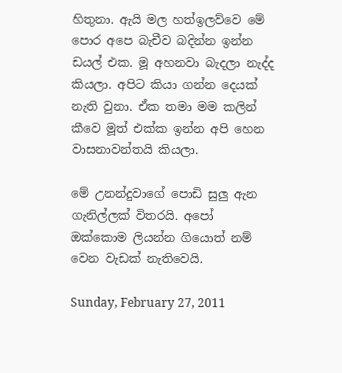හිතුනා. ඇයි මල හත්ඉලව්වෙ මේ පොර අපෙ බැචීව බදින්න ඉන්න ඩයල් එක. මූ අහනවා බැදලා නැද්ද කියලා. අපිට කියා ගන්න දෙයක් නැති වුනා. ඒක තමා මම කලින් කීවෙ මූත් එක්ක ඉන්න අපි හෙන වාසනාවන්තයි කියලා.

මේ උනන්දුවාගේ පොඩි සුලු ඇන ගැනිල්ලක් විතරයි. අපෝ ඔක්කොම ලියන්න ගියොත් නම් වෙන වැඩක් නැතිවෙයි.

Sunday, February 27, 2011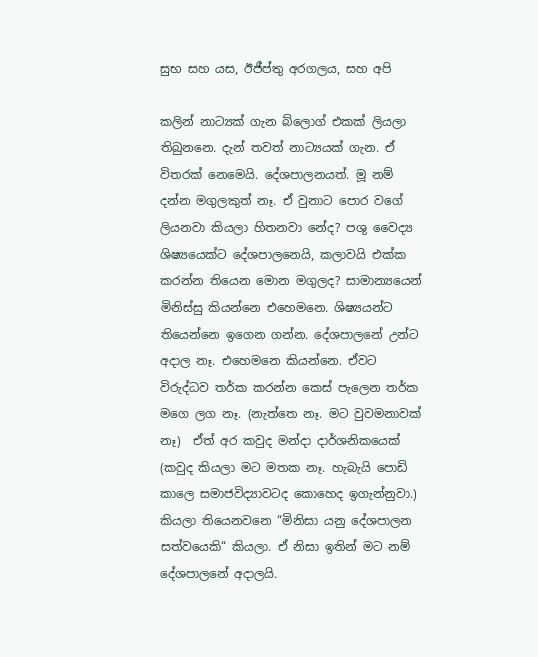සුභ සහ යස, ඊජීප්තු අරගලය, සහ අපි

කලින් නාට්‍යක් ගැන බ්ලොග් එකක් ලියලා තිබුනනෙ. දැන් තවත් නාට්‍යයක් ගැන. ඒ විතරක් නෙමෙයි. දේශපාලනයත්. මූ නම් දන්න මගුලකුත් නෑ. ඒ වුනාට පොර වගේ ලියනවා කියලා හිතනවා නේද? පශු වෛද්‍ය ශිෂ්‍යයෙක්‍ට දේශපාලනෙයි, කලාවයි එක්ක කරන්න තියෙන මොන මගුලද? සාමාන්‍යයෙන් මිනිස්සු කියන්නෙ එහෙමනෙ. ශිෂ්‍යයන්ට තියෙන්නෙ ඉගෙන ගන්න. දේශපාලනේ උන්ට අදාල නෑ. එ‍හෙමනෙ කියන්නෙ. ඒවට විරුද්ධව තර්ක කරන්න කෙස් පැලෙන තර්ක මගෙ ලග නෑ. (නැත්තෙ නෑ. මට වුවමනාවක් නෑ)  ඒත් අර කවුද මන්දා දාර්ශනිකයෙක් (කවුද කියලා මට මතක නෑ. හැබැයි පොඩි කාලෙ සමාජවිද්‍යාවටද ‍කොහෙද ඉගැන්නුවා.) කියලා තියෙනවනෙ “මිනිසා යනු දේශපාලන සත්වයෙකි“ කියලා. ඒ නිසා ඉතින් මට නම් දේශපාලනේ අදාලයි.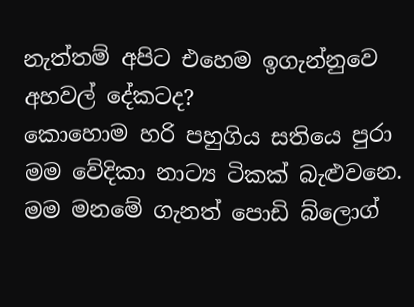නැත්තම් අපිට එහෙම ඉගැන්නුවෙ අහවල් දේකටද?
කොහොම හරි පහුගිය සතියෙ පුරා මම වේදිකා නාට්‍ය ටිකක් බැළුවනෙ. මම මනමේ ගැනත් පොඩි බ්ලොග්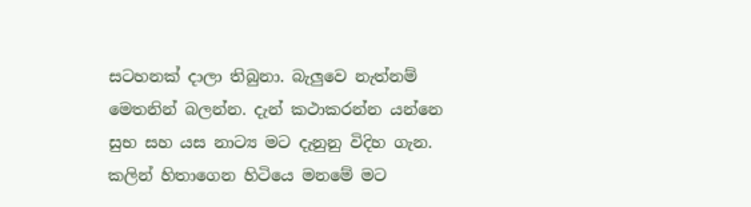සටහනක් දාලා තිබුනා. බැලුවෙ නැත්නම් මෙතනින් බලන්න. දැන් කථාකරන්න යන්නෙ සුභ සහ යස නාට්‍ය මට දැනුනු විදිහ ගැන. කලින් හිතාගෙන හිටියෙ මනමේ මට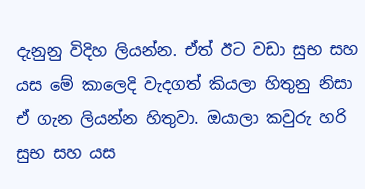දැනුනු විදිහ ලියන්න. ඒත් ඊට වඩා සුභ සහ යස මේ කාලෙදි වැදගත් කියලා හිතුනු නිසා ඒ ගැන ලියන්න හිතුවා. ඔයාලා කවුරු හරි සුභ සහ යස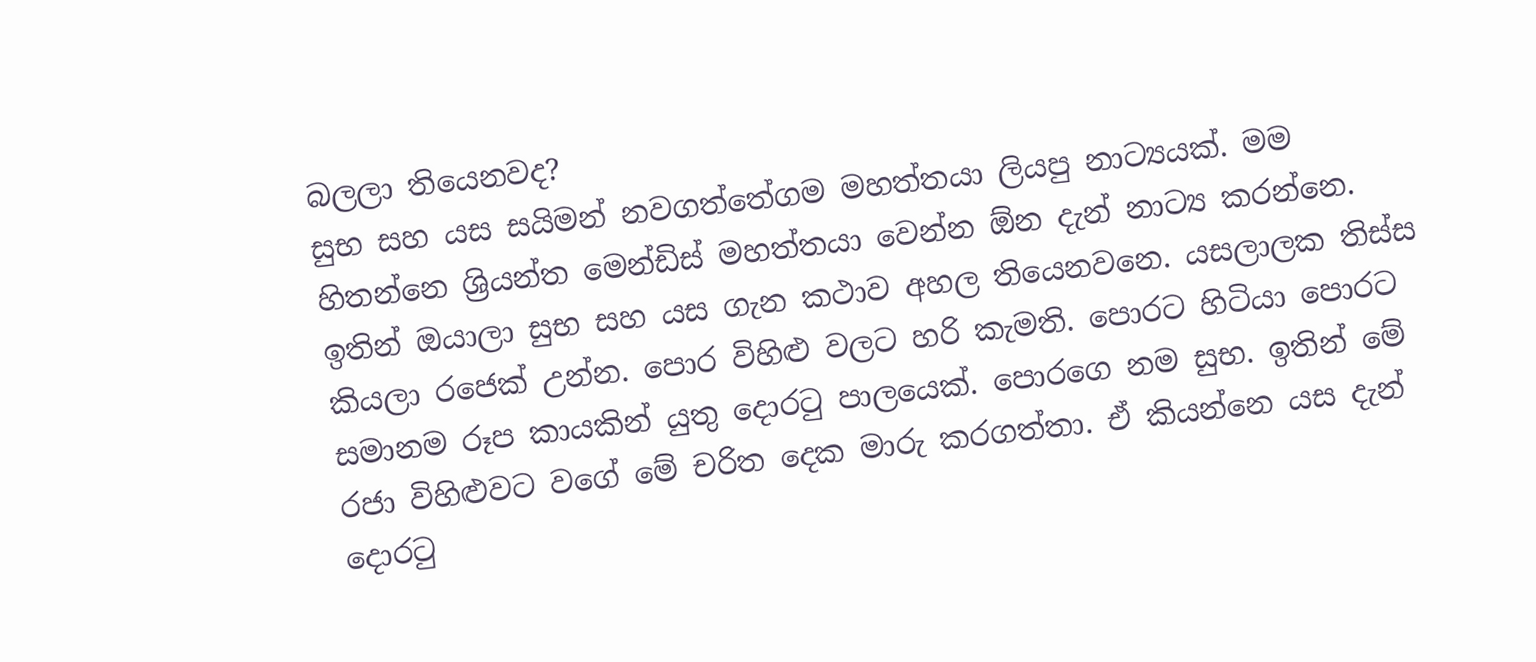බලලා තියෙනවද?
සුභ සහ යස සයිමන් නවගත්තේගම මහත්තයා ලියපු නාට්‍යයක්. මම හිතන්නෙ ශ්‍රියන්ත මෙන්ඩිස් මහත්තයා වෙන්න ඕන දැන් නාට්‍ය කරන්නෙ. ඉතින් ඔයාලා සුභ සහ යස ගැන කථාව අහල තියෙනවනෙ. යසලාලක තිස්ස කියලා රජෙක් උන්න. පොර විහිළු වලට හරි කැමති. පොරට හිටියා පොරට සමානම රූප කායකින් යුතු දොරටු පාලයෙක්. පොරගෙ නම සුභ. ඉතින් මේ රජා විහිළුවට වගේ මේ චරිත දෙක මාරු කරගත්තා. ඒ කියන්නෙ යස දැන් දොරටු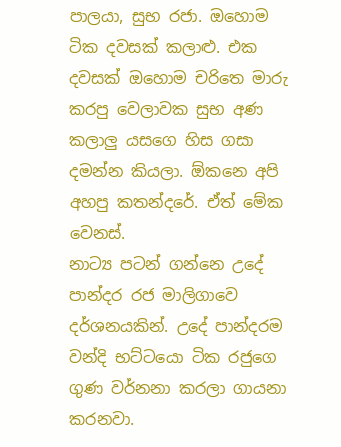පාලයා, සුභ රජා. ඔහොම ටික දවසක් කලාළු. එක දවසක් ඔහොම චරිතෙ මාරු කරපු වෙලාවක සුභ අණ කලාලු යසගෙ හිස ගසා දමන්න කියලා. ඕකනෙ අපි අහපු කතන්දරේ. ඒත් මේක වෙනස්.
නාට්‍ය පටන් ගන්නෙ උදේ පාන්දර රජ මාලිගාවෙ දර්ශනයකින්. උදේ පාන්දරම වන්දි භට්ටයො ටික රජුගෙ ගුණ වර්නනා කරලා ගායනා කරනවා.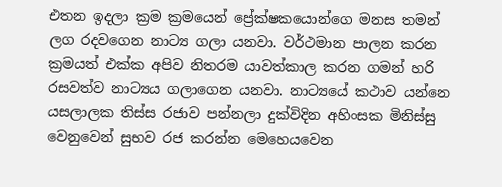එතන ඉදලා ක්‍රම ක්‍රමයෙන් ප්‍රේක්ෂකයොන්ගෙ මනස තමන් ලග රදවගෙන නාට්‍ය ගලා යනවා. වර්ථමාන පාලන කරන ක්‍රමයත් එක්ක අපිව නිතරම යාවත්කාල කරන ගමන් හරි රසවත්ව නාට්‍යය ගලාගෙන යනවා. නාට්‍යයේ කථාව යන්නෙ යසලාලක තිස්ස රජාව පන්නලා දුක්විදින අහිංසක මිනිස්සු වෙනුවෙන් සුභව රජ කරන්න මෙහෙයවෙන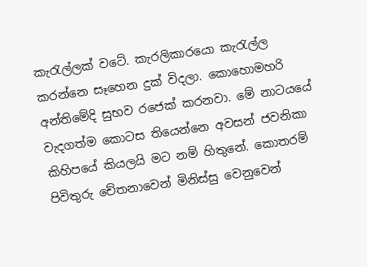කැරැල්ලක් වටේ. කැරලිකාරයො කැරැල්ල කරන්නෙ සෑහෙන දුක් විදලා. කොහොමහරි අන්තිමේදි සුභව රජෙක් කරනවා. මේ නාටයයේ වැදගත්ම කොටස තියෙන්නෙ අවසන් ජවනිකා කිහිපයේ කියලයි මට නම් හිතුනේ. කොතරම් පිවිතුරු චේතනාවෙන් මිනිස්සු වෙනුවෙන්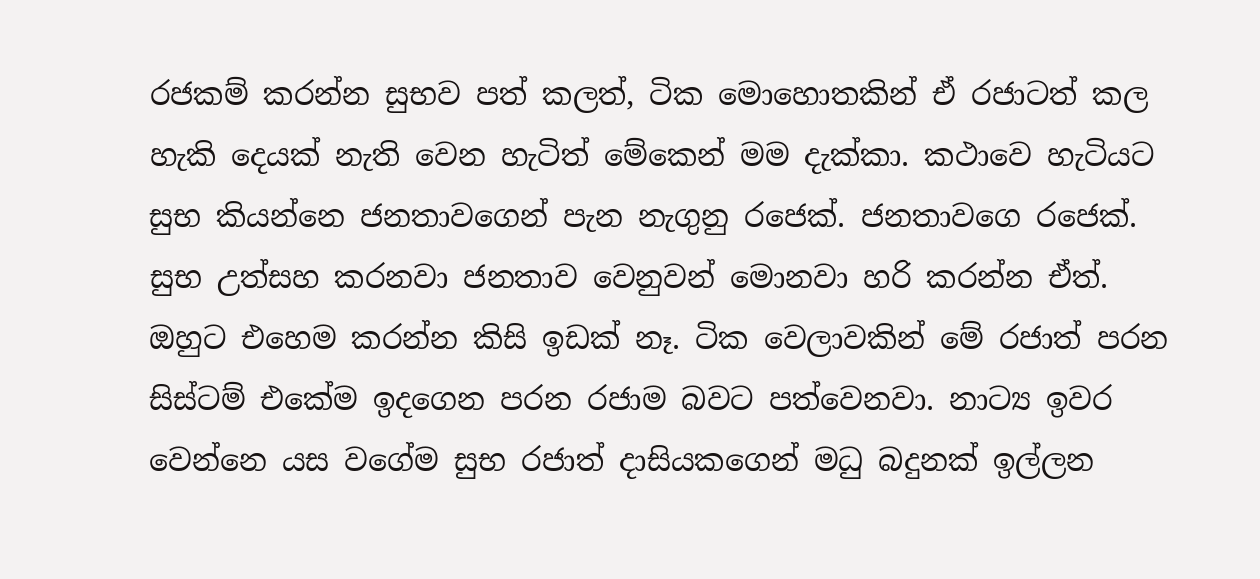රජකම් කරන්න සුභව පත් කලත්, ටික මොහොතකින් ඒ රජාටත් කල හැකි දෙයක් නැති වෙන හැටිත් මේකෙන් මම දැක්කා. කථාවෙ හැටියට සුභ කියන්නෙ ජනතාවගෙන් පැන නැගුනු රජෙක්. ජනතාවගෙ රජෙක්. සුභ උත්සහ කරනවා ජනතාව වෙනුවන් මොනවා හරි කරන්න ඒත්. ඔහුට එහෙම කරන්න කිසි ඉඩක් නෑ. ටික වෙලාවකින් මේ රජාත් පරන සිස්ටම් එකේම ඉදගෙන පරන රජාම බවට පත්වෙනවා. නාට්‍ය ඉවර වෙන්නෙ යස වගේම සුභ රජාත් දාසියකගෙන් මධු බදුනක් ඉල්ලන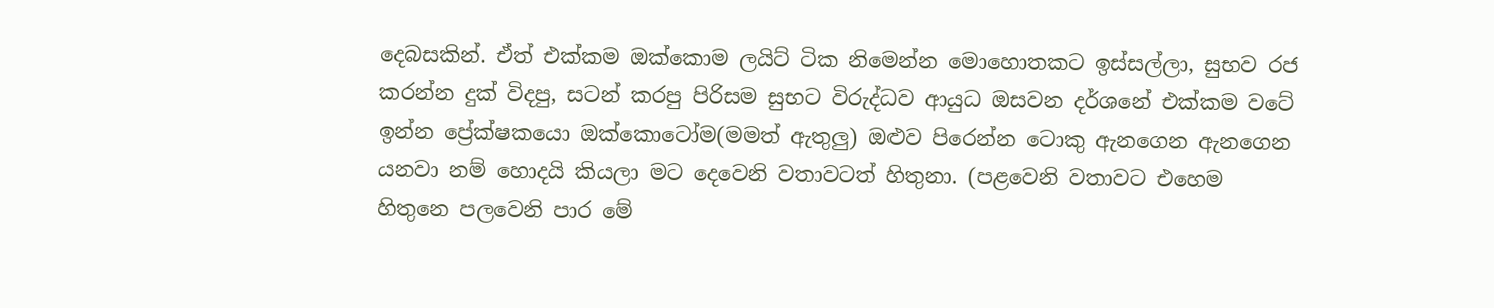දෙබසකින්. ඒත් එක්කම ඔක්කොම ලයිට් ටික නිමෙන්න මොහොතකට ඉස්සල්ලා, සුභව රජ කරන්න දුක් විදපු, සටන් කරපු පිරිසම සුභට විරුද්ධව ආයුධ ඔසවන දර්ශනේ එක්කම වටේ ඉන්න ප්‍රේක්ෂකයො ඔක්කොටෝම(මමත් ඇතුලු) ඔළුව පිරෙන්න ටොකු ඇනගෙන ඇනගෙන යනවා නම් හොදයි කියලා මට දෙවෙනි වතාවටත් හිතුනා. (පළවෙනි වතාවට එහෙම හිතුනෙ පලවෙනි පාර මේ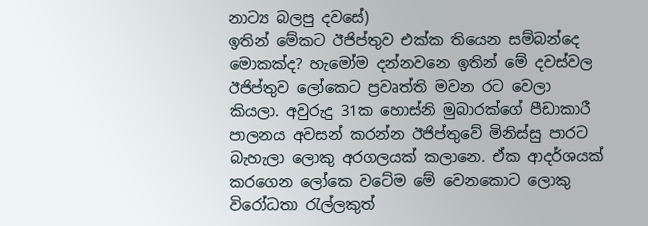නාට්‍ය බලපු දවසේ)
ඉතින් මේකට ඊජිප්තුව එක්ක තියෙන සම්බන්දෙ මොකක්ද? හැමෝම දන්නවනෙ ඉතින් මේ දවස්වල ඊජිප්තුව ලෝකෙට ප්‍රවෘත්ති මවන රට වෙලා කියලා. අවුරුදු 31ක හොස්නි මුබාරක්ගේ පීඩාකාරී පාලනය අවසන් කරන්න ඊජිප්තුවේ මිනිස්සු පාරට බැහැලා ලොකු අරගලයක් කලානෙ. ඒක ආදර්ශයක් කරගෙන ලෝකෙ වටේම මේ වෙනකොට ලොකු විරෝධතා රැල්ලකුත්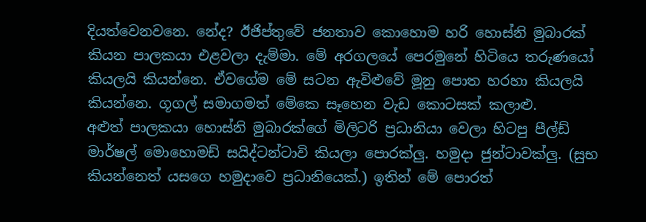දියත්වෙනවනෙ. නේද? ඊජිප්තුවේ ජනතාව කොහොම හරි හොස්නි මුබාරක් කියන පාලකයා එළවලා දැම්මා. මේ අරගලයේ පෙරමුනේ හිටියෙ තරුණයෝ කියලයි කියන්නෙ. ඒවගේම මේ සටන ඇවිළුවේ මූනු පොත හරහා කියලයි කියන්නෙ. ගූගල් සමාගමත් මේකෙ සෑහෙන වැඩ කොටසක් කලාළු.
අළුත් පාලකයා හොස්නි මුබාරක්ගේ මිලිටරි ප්‍රධානියා වෙලා හිටපු පීල්ඩ් මාර්ෂල් මොහොමඩ් සයිද්ටන්ටාවි කියලා පොරක්ලු. හමුදා ජුන්ටාවක්ලු. (සුභ කියන්නෙත් යසගෙ හමුදාවෙ ප්‍රධානියෙක්.) ඉතින් මේ පොරත්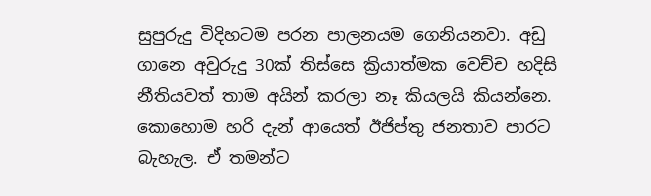සුපුරුදු විදිහටම පරන පාලනයම ගෙනියනවා. අඩු ගානෙ අවුරුදු 30ක් තිස්සෙ ක්‍රියාත්මක වෙච්ච හදිසි නීතියවත් තාම අයින් කරලා නෑ කියලයි කියන්නෙ. කොහොම හරි දැන් ආයෙත් ඊජිප්තු ජනතාව පාරට බැහැල. ඒ තමන්ට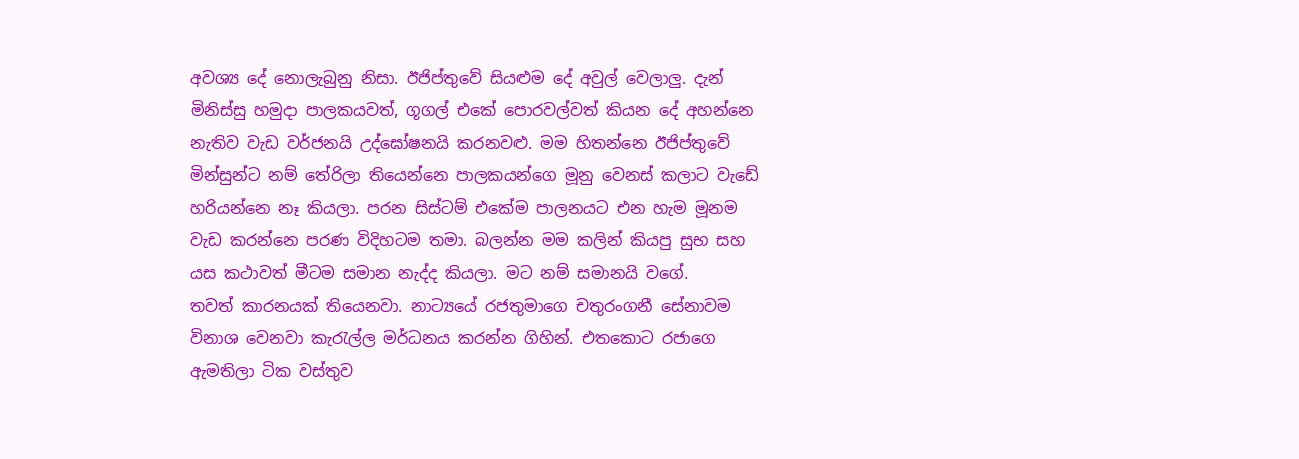අවශ්‍ය දේ නොලැබුනු නිසා. ඊජිප්තුවේ සියළුම දේ අවුල් වෙලාලු. දැන් මිනිස්සු හමුදා පාලකයවත්, ගූගල් එකේ පොරවල්වත් කියන දේ අහන්නෙ නැතිව වැඩ වර්ජනයි උද්ඝෝෂනයි කරනවළු. මම හිතන්නෙ ඊජිප්තුවේ මින්සුන්ට නම් තේරිලා තියෙන්නෙ පාලකයන්ගෙ මූනු වෙනස් කලාට වැඩේ හරියන්නෙ නෑ කියලා. පරන සිස්ටම් එකේම පාලනයට එන හැම මූනම වැඩ කරන්නෙ පරණ විදිහටම තමා. බලන්න මම කලින් කියපු සුභ සහ යස කථාවත් මීටම සමාන නැද්ද කියලා. මට නම් සමානයි වගේ.
තවත් කාරනයක් තියෙනවා. නාට්‍යයේ රජතුමාගෙ චතුරංගනී සේනාවම විනාශ වෙනවා කැරැල්ල මර්ධනය කරන්න ගිහින්. එතකොට රජාගෙ ඇමතිලා ටික වස්තුව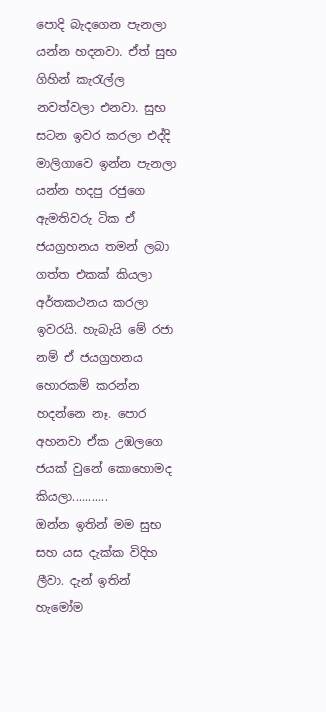පොදි බැදගෙන පැනලා යන්න හදනවා. ඒත් සුභ ගිහින් කැරැල්ල නවත්වලා එනවා. සුභ සටන ඉවර කරලා එද්දි මාලිගාවෙ ඉන්න පැනලා යන්න හදපු රජුගෙ ඇමතිවරු ටික ඒ ජයග්‍රහනය තමන් ලබා ගත්ත එකක් කියලා අර්තකථනය කරලා ඉවරයි. හැබැයි මේ රජා නම් ඒ ජයග්‍රහනය හොරකම් කරන්න හදන්නෙ නෑ. පොර අහනවා ඒක උඹලගෙ ජයක් වුනේ කොහොමද කියලා...........
ඔන්න ඉතින් මම සුභ සහ යස දැක්ක විදිහ ලීවා. දැන් ඉතින් හැමෝම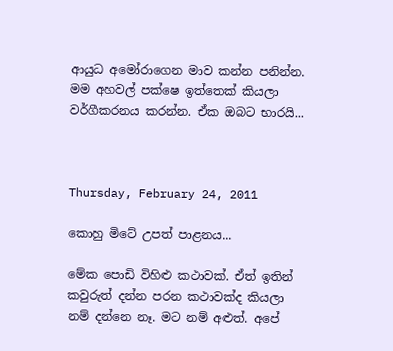ආයුධ අමෝරාගෙන මාව කන්න පනින්න. මම අහවල් පක්ෂෙ ඉත්තෙක් කියලා වර්ගීකරනය කරන්න. ඒක ඔබට භාරයි...



Thursday, February 24, 2011

කොහු මිටේ උපත් පාළනය...

මේක පොඩි විහිළු කථාවක්. ඒත් ඉතින් කවුරුත් දන්න පරන කථාවක්ද කියලා නම් දන්නෙ නෑ. මට නම් අළුත්. අපේ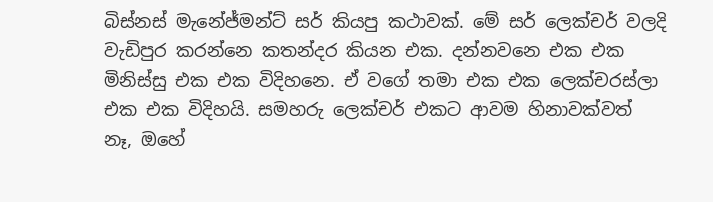බිස්නස් මැනේජ්මන්ට් සර් කියපු කථාවක්. මේ සර් ලෙක්චර් වලදි වැඩිපුර කරන්නෙ කතන්දර කියන එක. දන්නවනෙ එක එක මිනිස්සු එක එක විදිහනෙ. ඒ වගේ තමා එක එක ලෙක්චරස්ලා එක එක විදිහයි. සමහරු ලෙක්චර් එකට ආවම හිනාවක්වත් නෑ, ඔහේ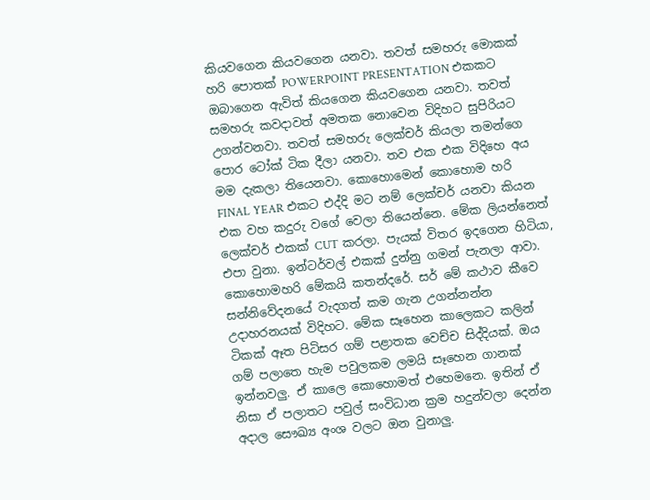කියවගෙන කියවගෙන යනවා. තවත් සමහරු මොකක් හරි පොතක් POWERPOINT PRESENTATION එකකට ඔබාගෙන ඇවිත් කියගෙන කියවගෙන යනවා. තවත් සමහරු කවදාවත් අමතක නොවෙන විදිහට සුපිරියට උගන්වනවා. තවත් සමහරු ලෙක්චර් කියලා තමන්ගෙ පොර ටෝක් ටික දීලා යනවා. තව එක එක විදිහෙ අය මම දැකලා තියෙනවා. කොහොමෙන් කොහොම හරි FINAL YEAR එකට එද්දි මට නම් ලෙක්චර් යනවා කියන එක වහ කදුරු වගේ වෙලා තියෙන්නෙ. මේක ලියන්නෙත් ලෙක්චර් එකක් CUT කරලා. පැයක් විතර ඉදගෙන හිටියා, එපා වුනා. ඉන්ටර්වල් එකක් දුන්නු ගමන් පැනලා ආවා.
කොහොමහරි මේකයි කතන්දරේ. සර් මේ කථාව කීවෙ සන්නිවේදනයේ වැදගත් කම ගැන උගන්නන්න උදාහරනයක් විදිහට. මේක සෑහෙන කාලෙකට කලින් ටිකක් ඈත පිටිසර ගම් පළාතක වෙච්ච සිද්දියක්. ඔය ගම් පලාතෙ හැම පවුලකම ලමයි සෑහෙන ගානක් ඉන්නවලු. ඒ කාලෙ කොහොමත් එහෙමනෙ. ඉතින් ඒ නිසා ඒ පලාතට පවුල් සංවිධාන ක්‍රම හදුන්වලා දෙන්න අදාල සෞඛ්‍ය අංශ වලට ඔන වුනාලු.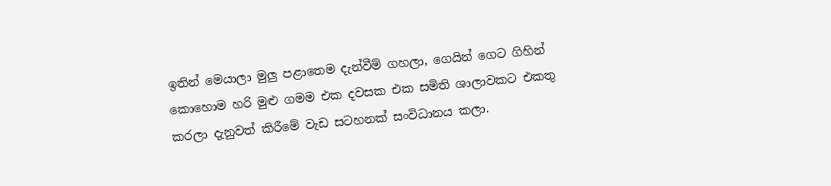ඉතින් මෙයාලා මුලු පළාතෙම දැන්වීම් ගහලා, ගෙයින් ගෙට ගිහින් කොහොම හරි මුළු ගමම එක දවසක එක සමිති ශාලාවකට එකතු කරලා දැනුවත් කිරීමේ වැඩ සටහනක් සංවිධානය කලා.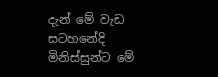දැන් මේ වැඩ සටහනේදි මිනිස්සුන්ට මේ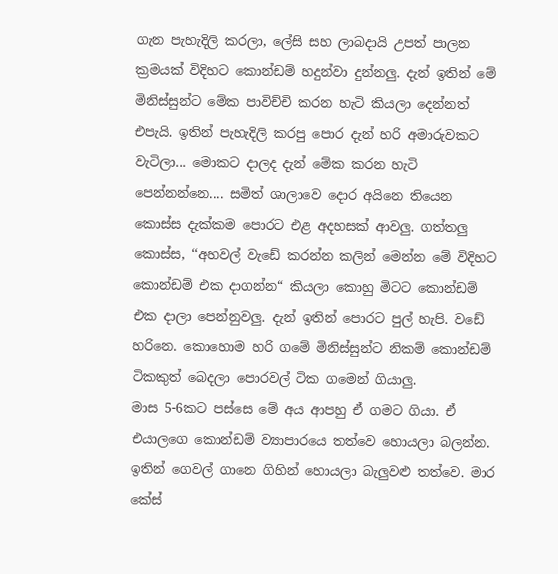ගැන පැහැදිලි කරලා, ලේසි සහ ලාබදායි උපත් පාලන ක්‍රමයක් විදිහට කොන්ඩම් හදුන්වා දුන්නලු. දැන් ඉතින් මේ මිනිස්සුන්ට මේක පාවිච්චි කරන හැටි කියලා දෙන්නත් එපැයි. ඉතින් පැහැදිලි කරපු පොර දැන් හරි අමාරුවකට වැටිලා... මොකට දාලද දැන් මේක කරන හැටි පෙන්නන්නෙ.... සමිත් ශාලාවෙ දොර අයිනෙ තියෙන කොස්ස දැක්කම පොරට එළ අදහසක් ආවලු. ගත්තලු කොස්ස, ‘‘අහවල් වැඩේ කරන්න කලින් මෙන්න මේ විදිහට කොන්ඩම් එක දාගන්න“ කියලා කොහු මිටට කොන්ඩම් එක දාලා පෙන්නුවලු. දැන් ඉතින් පොරට පුල් හැපි. වඩේ හරිනෙ. කොහොම හරි ගමේ මිනිස්සුන්ට නිකම් කොන්ඩම් ටිකකුත් බෙදලා පොරවල් ටික ගමෙන් ගියාලු.
මාස 5-6කට පස්සෙ මේ අය ආපහු ඒ ගමට ගියා. ඒ එයාලගෙ කොන්ඩම් ව්‍යාපාරයෙ තත්වෙ හොයලා බලන්න. ඉතින් ගෙවල් ගානෙ ගිහින් හොයලා බැලුවළු තත්වෙ. මාර කේස්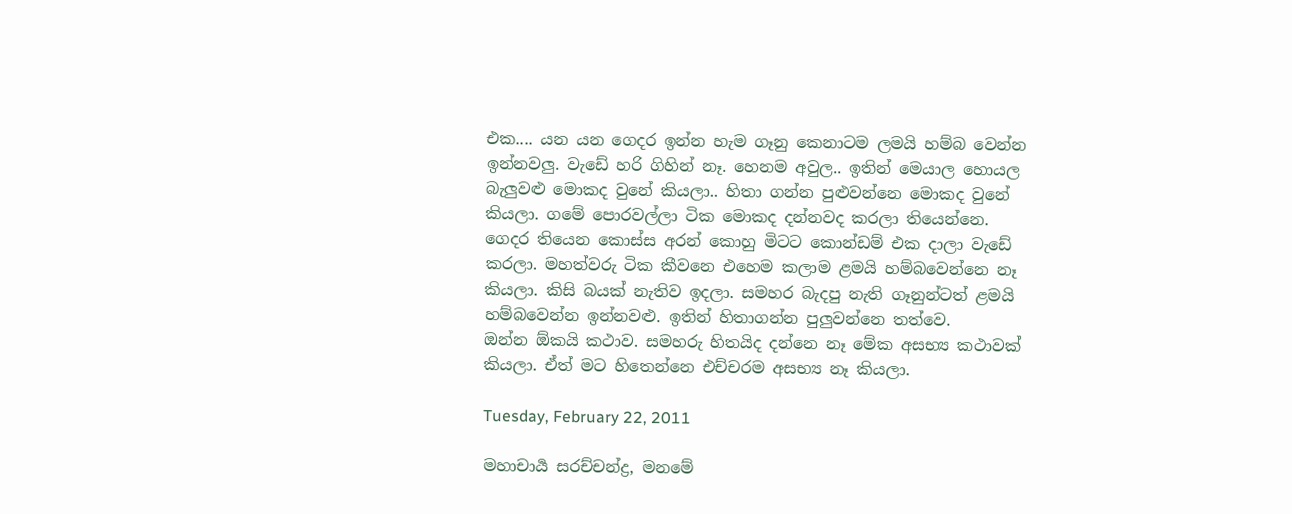එක.... යන යන ගෙදර ඉන්න හැම ගෑනු කෙනාටම ලමයි හම්බ වෙන්න ඉන්නවලු. වැඩේ හරි ගිහින් නෑ. හෙනම අවුල.. ඉතින් මෙයාල හොයල බැලුවළු මොකද වුනේ කියලා.. හිතා ගන්න පුළුවන්නෙ මොකද වුනේ කියලා. ගමේ පොරවල්ලා ටික මොකද දන්නවද කරලා තියෙන්නෙ. ගෙදර තියෙන කොස්ස අරන් කොහු මිටට කොන්ඩම් එක දාලා වැඩේ කරලා. මහත්වරු ටික කීවනෙ එහෙම කලාම ළමයි හම්බවෙන්නෙ නෑ කියලා. කිසි බයක් නැතිව ඉදලා. සමහර බැදපු නැති ගෑනුන්ටත් ළමයි හම්බවෙන්න ඉන්නවළු. ඉතින් හිතාගන්න පුලුවන්නෙ තත්වෙ.
ඔන්න ඕකයි කථාව. සමහරු හිතයිද දන්නෙ නෑ මේක අසභ්‍ය කථාවක් කියලා. ඒත් මට හිතෙන්නෙ එච්චරම අසභ්‍ය නෑ කියලා.

Tuesday, February 22, 2011

මහාචාර්‍ය සරච්චන්ද්‍ර, මනමේ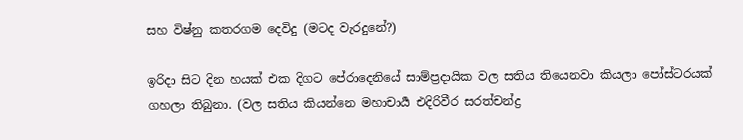සහ විෂ්නු කතරගම දෙවිදු (මටද වැරදුනේ?)

ඉරිදා සිට දින හයක් එක දිගට පේරාදෙනියේ සාම්ප්‍රදායික වල සතිය තියෙනවා කියලා පෝස්ටරයක් ගහලා තිබුනා. (වල සතිය කියන්නෙ මහාචාර්‍ය එදිරිවීර සරත්චන්ද්‍ර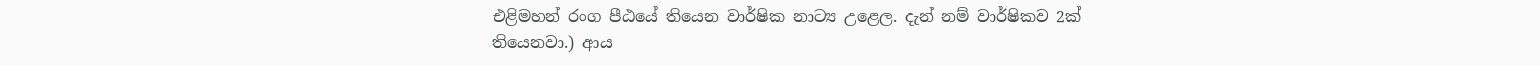එළිමහන් රංග පීඨයේ තියෙන වාර්ෂික නාට්‍ය උළෙල. දැන් නම් වාර්ෂිකව 2ක් තියෙනවා.) ආය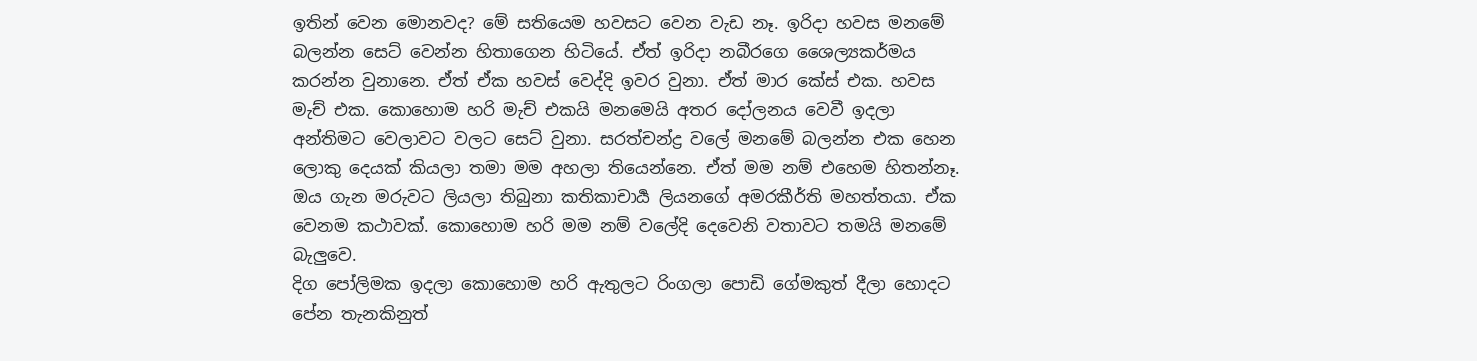ඉතින් වෙන මොනවද? මේ සතියෙම හවසට වෙන වැඩ නෑ. ඉරිදා හවස මනමේ බලන්න සෙට් වෙන්න හිතාගෙන හිටියේ. ඒත් ඉරිදා නබීරගෙ ශෛල්‍යකර්මය කරන්න වුනානෙ. ඒත් ඒක හවස් වෙද්දි ඉවර වුනා. ඒත් මාර කේස් එක. හවස මැච් එක. කොහොම හරි මැච් එකයි මනමෙයි අතර දෝලනය වෙවී ඉදලා අන්තිමට වෙලාවට වලට සෙට් වුනා. සරත්චන්ද්‍ර වලේ මනමේ බලන්න එක හෙන ලොකු දෙයක් කියලා තමා මම අහලා තියෙන්නෙ. ඒත් මම නම් එහෙම හිතන්නෑ. ඔය ගැන මරුවට ලියලා තිබුනා කතිකාචාර්‍ය ලියනගේ අමරකීර්ති මහත්තයා. ඒක වෙනම කථාවක්. කොහොම හරි මම නම් වලේදි දෙවෙනි වතාවට තමයි මනමේ බැලුවෙ.
දිග පෝලිමක ඉදලා කොහොම හරි ඇතුලට රිංගලා පොඩි ගේමකුත් දීලා හොදට පේන තැනකිනුත්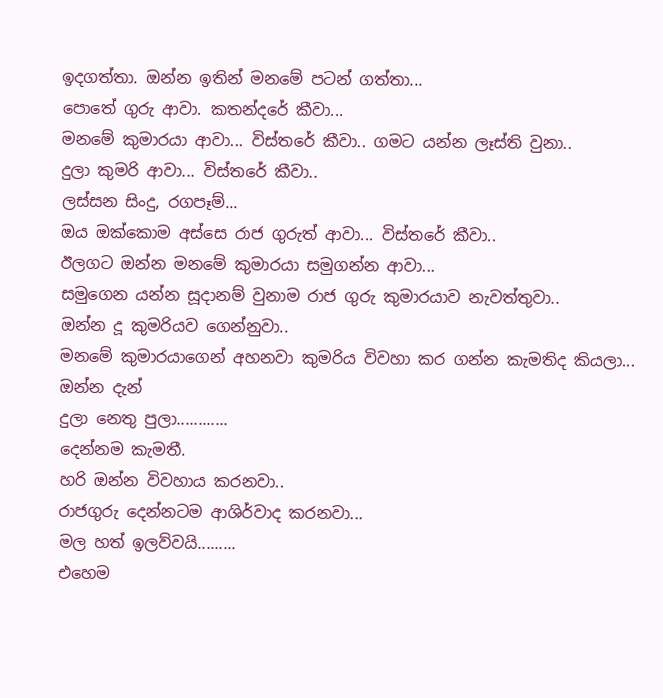ඉදගත්තා. ඔන්න ඉතින් මනමේ පටන් ගත්තා...
පොතේ ගුරු ආවා. කතන්දරේ කීවා...
මනමේ කුමාරයා ආවා... විස්තරේ කීවා.. ගමට යන්න ලෑස්ති වුනා..
දුලා කුමරි ආවා... විස්තරේ කීවා..
ලස්සන සිංදු, රගපෑම්...
ඔය ඔක්කොම අස්සෙ රාජ ගුරුත් ආවා... විස්තරේ කීවා..
ඊලගට ඔන්න මනමේ කුමාරයා සමුගන්න ආවා...
සමුගෙන යන්න සූදානම් වුනාම රාජ ගුරු කුමාරයාව නැවත්තුවා..
ඔන්න දූ කුමරියව ගෙන්නුවා..
මනමේ කුමාරයාගෙන් අහනවා කුමරිය විවහා කර ගන්න කැමතිද කියලා...
ඔන්න දැන්
දුලා නෙතු පුලා............
දෙන්නම කැමතී.
හරි ඔන්න විවහාය කරනවා..
රාජගුරු දෙන්නටම ආශිර්වාද කරනවා...
මල හත් ඉලව්වයි.........
එහෙම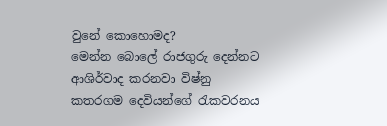වුනේ කොහොමද?
මෙන්න බොලේ රාජගුරු දෙන්නට ආශිර්වාද කරනවා විෂ්නු කතරගම දෙවියන්ගේ රැකවරනය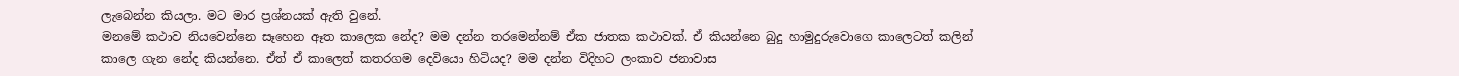ලැබෙන්න කියලා. මට මාර ප්‍රශ්නයක් ඇති වුනේ.
මනමේ කථාව නියවෙන්නෙ සෑහෙන ඈත කාලෙක නේද? මම දන්න තරමෙන්නම් ඒක ජාතක කථාවක්. ඒ කියන්නෙ බුදු හාමුදුරුවොගෙ කාලෙටත් කලින් කාලෙ ගැන නේද කියන්නෙ. ඒත් ඒ කාලෙත් කතරගම දෙවියො හිටියද? මම දන්න විදිහට ලංකාව ජනාවාස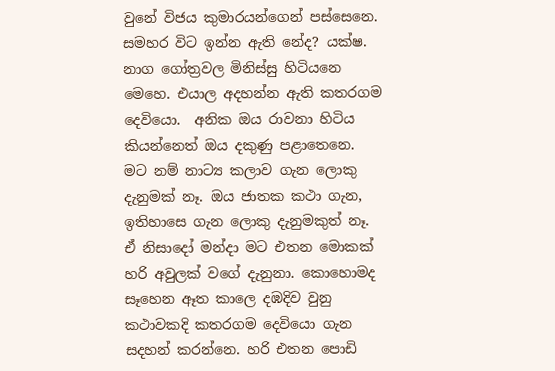වුනේ විජය කුමාරයන්ගෙන් පස්සෙනෙ. සමහර විට ඉන්න ඇති නේද? යක්ෂ. නාග ගෝත්‍රවල මිනිස්සු හිටියනෙ මෙහෙ. එයාල අදහන්න ඇති කතරගම දෙවියො.  අනික ඔය රාවනා හිටිය කියන්නෙත් ඔය දකුණු පළාතෙනෙ.
මට නම් නාට්‍ය කලාව ගැන ලොකු දැනුමක් නෑ. ඔය ජාතක කථා ගැන, ඉතිහාසෙ ගැන ලොකු දැනුමකුත් නෑ. ඒ නිසාදෝ මන්දා මට එතන මොකක් හරි අවුලක් වගේ දැනුනා. කොහොමද සෑහෙන ඈත කාලෙ දඹදිව වුනු කථාවකදි කතරගම දෙවියො ගැන සදහන් කරන්නෙ. හරි එතන පොඩි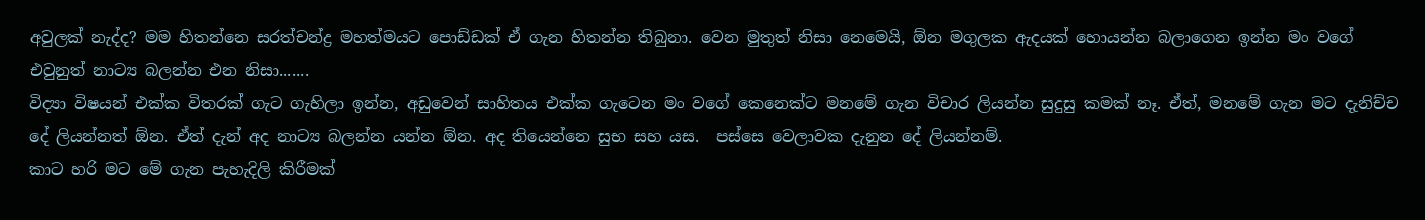අවුලක් නැද්ද? මම හිතන්නෙ සරත්චන්ද්‍ර මහත්මයට පොඩ්ඩක් ඒ ගැන හිතන්න තිබුනා. වෙන මුතුත් නිසා නෙමෙයි, ඕන මගුලක ඇදයක් හොයන්න බලාගෙන ඉන්න මං වගේ එවුනුත් නාට්‍ය බලන්න එන නිසා.......
විද්‍යා විෂයන් එක්ක විතරක් ගැට ගැහිලා ඉන්න, අඩුවෙන් සාහිතය එක්ක ගැටෙන මං වගේ කෙනෙක්ට මනමේ ගැන විචාර ලියන්න සුදුසු කමක් නෑ. ඒත්, මනමේ ගැන මට දැනිච්ච දේ ලියන්නත් ඕන. ඒත් දැන් අද නාට්‍ය බලන්න යන්න ඕන. අද තියෙන්නෙ සුභ සහ යස.  පස්සෙ වෙලාවක දැනුන දේ ලියන්නම්.
කාට හරි මට මේ ගැන පැහැදිලි කිරීමක්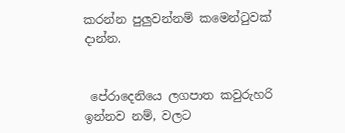කරන්න පුලුවන්නම් කමෙන්ටුවක් දාන්න.


 පේරාදෙනියෙ ලගපාත කවුරුහරි ඉන්නව නම්, වලට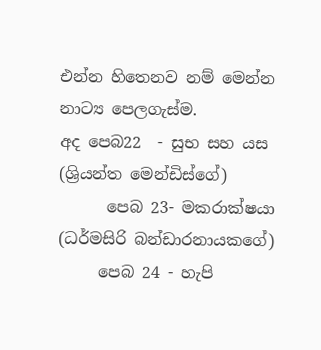එන්න හිතෙනව නම් මෙන්න නාට්‍ය පෙලගැස්ම.
අද පෙබ22  - සුභ සහ යස (ශ්‍රියන්ත මෙන්ඩිස්ගේ)
      පෙබ 23- මකරාක්ෂයා (ධර්මසිරි බන්ඩාරනායකගේ)
     පෙබ 24 - හැපි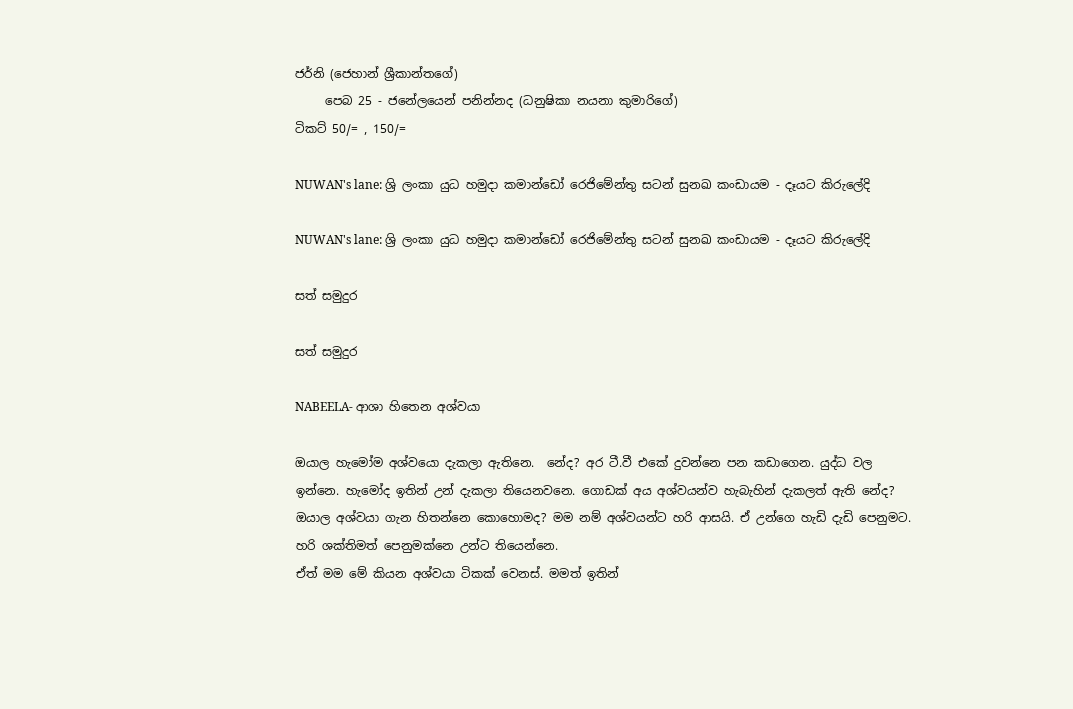ජර්නි (ජෙහාන් ශ්‍රීකාන්තගේ)
     පෙබ 25 - ජනේලයෙන් පනින්නද (ධනුෂිකා නයනා කුමාරිගේ)
ටිකට් 50/= , 150/=

NUWAN's lane: ශ්‍රි ලංකා යුධ හමුදා කමාන්ඩෝ රෙජිමේන්තු සටන් සුනඛ කංඩායම - දෑයට කිරුලේදි

NUWAN's lane: ශ්‍රි ලංකා යුධ හමුදා කමාන්ඩෝ රෙජිමේන්තු සටන් සුනඛ කංඩායම - දෑයට කිරුලේදි

සත් සමුදුර

සත් සමුදුර

NABEELA- ආශා හිතෙන අශ්වයා

ඔයාල හැමෝම අශ්වයො දැකලා ඇතිනෙ.  නේද? අර ටී.වී එකේ දුවන්නෙ පන කඩාගෙන. යුද්ධ වල ඉන්නෙ. හැමෝද ඉතින් උන් දැකලා තියෙනවනෙ. ගොඩක් අය අශ්වයන්ව හැබැහින් දැකලත් ඇති නේද? ඔයාල අශ්වයා ගැන හිතන්නෙ කොහොමද? මම නම් අශ්වයන්ට හරි ආසයි. ඒ උන්ගෙ හැඩි දැඩි පෙනුමට. හරි ශක්තිමත් පෙනුමක්නෙ උන්ට තියෙන්නෙ.
ඒත් මම මේ කියන අශ්වයා ටිකක් වෙනස්. මමත් ඉතින්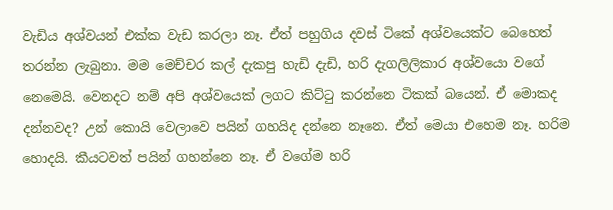වැඩිය අශ්වයන් එක්ක වැඩ කරලා නෑ. ඒත් පහුගිය දවස් ටිකේ අශ්වයෙක්ට බෙහෙත් තරන්න ලැබුනා. මම මෙච්චර කල් දැකපු හැඩි දැඩි, හරි දැගලිලිකාර අශ්වයො වගේ නෙමෙයි. වෙනදට නම් අපි අශ්වයෙක් ලගට කිට්ටු කරන්නෙ ටිකක් බයෙන්. ඒ මොකද දන්නවද? උන් කොයි වෙලාවෙ පයින් ගහයිද දන්නෙ නෑනෙ. ඒත් මෙයා එහෙම නෑ. හරිම හොදයි. කීයටවත් පයින් ගහන්නෙ නෑ. ඒ වගේම හරි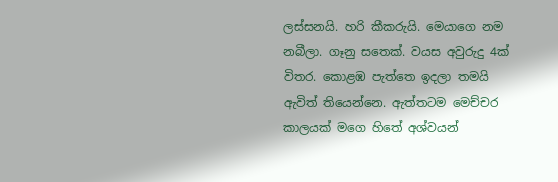ලස්සනයි. හරි කීකරුයි. මෙයාගෙ නම නබීලා. ගෑනු සතෙක්. වයස අවුරුදු 4ක් විතර. කොළඹ පැත්තෙ ඉදලා තමයි ඇවිත් තියෙන්නෙ. ඇත්තටම මෙච්චර කාලයක් මගෙ හිතේ අශ්වයන්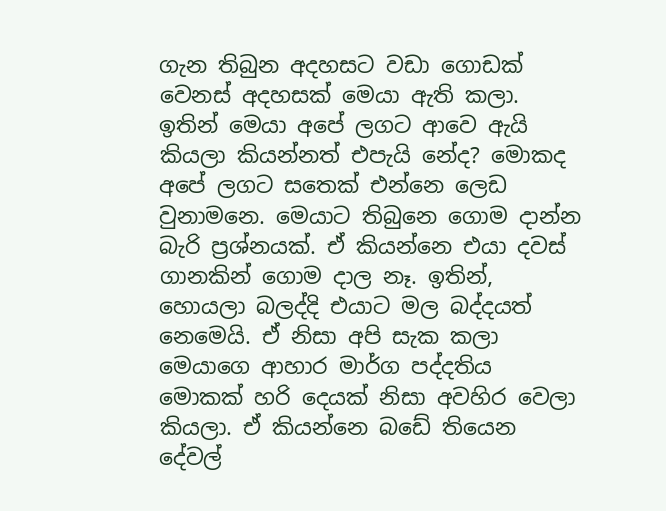ගැන තිබුන අදහසට වඩා ගොඩක් වෙනස් අදහසක් මෙයා ඇති කලා.
ඉතින් මෙයා අපේ ලගට ආවෙ ඇයි කියලා කියන්නත් එපැයි නේද? මොකද අ‍පේ ලගට සතෙක් එන්නෙ ලෙඩ වුනාමනෙ. මෙයාට තිබුනෙ ගොම දාන්න බැරි ප්‍රශ්නයක්. ඒ කියන්නෙ එයා දවස් ගානකින් ගොම දාල නෑ. ඉතින්, හොයලා බලද්දි එයාට මල බද්දයත් නෙමෙයි. ඒ නිසා අපි සැක කලා මෙයාගෙ ආහාර මාර්ග පද්දතිය මොකක් හරි දෙයක් නිසා අවහිර වෙලා කියලා. ඒ කියන්නෙ බඩේ තියෙන දේවල්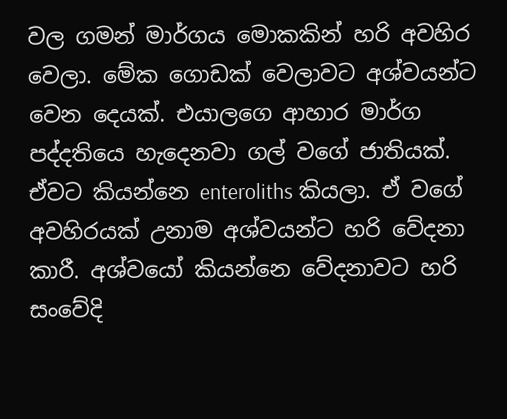වල ගමන් මාර්ගය මොකකින් හරි අවහිර වෙලා. මේක ගොඩක් වෙලාවට අශ්වයන්ට වෙන දෙයක්. එයාලගෙ ආහාර මාර්ග පද්දතියෙ හැදෙනවා ගල් වගේ ජාතියක්. ඒවට කියන්නෙ enteroliths කියලා. ඒ වගේ අවහිරයක් උනාම අශ්වයන්ට හරි වේදනා කාරී. අශ්වයෝ කියන්නෙ වේදනාවට හරි සංවේදි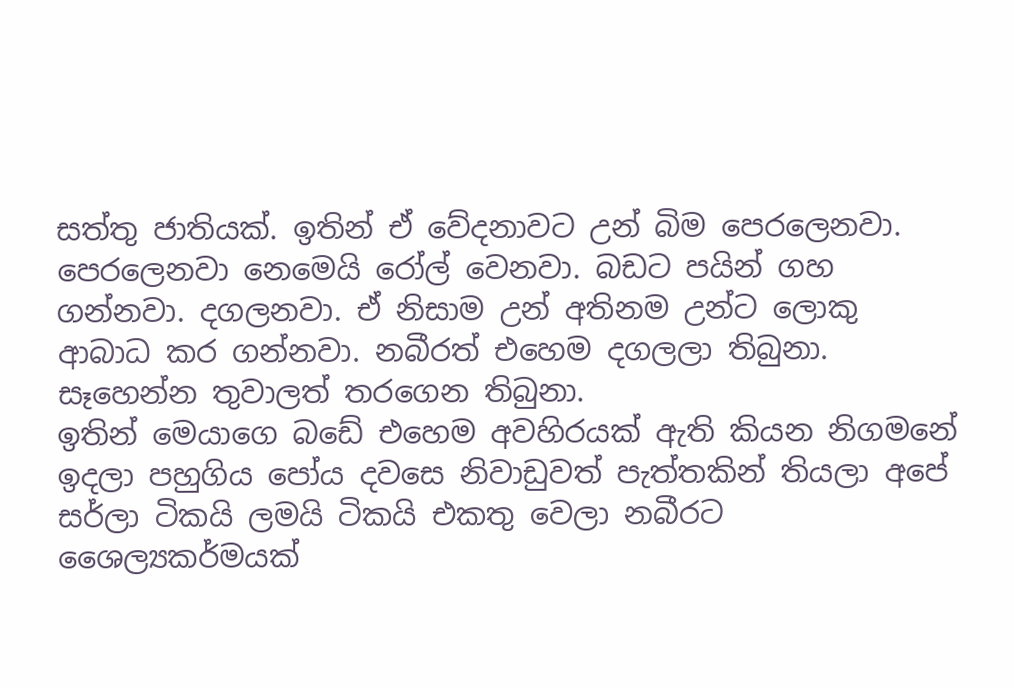සත්තු ජාතියක්. ඉතින් ඒ වේදනාවට උන් බිම පෙරලෙනවා. පෙරලෙනවා නෙමෙයි රෝල් වෙනවා. බඩට පයින් ගහ ගන්නවා. දගලනවා. ඒ නිසාම උන් අතිනම උන්ට ලොකු ආබාධ කර ගන්නවා. නබීරත් එහෙම දගලලා තිබුනා. සෑහෙන්න තුවාලත් තරගෙන තිබුනා.
ඉතින් මෙයාගෙ බඩේ එහෙම අවහිරයක් ඇති කියන නිගමනේ ඉදලා පහුගිය පෝය දවසෙ නිවාඩුවත් පැත්තකින් තියලා අපේ සර්ලා ටිකයි ලමයි ටිකයි එකතු වෙලා නබීරට ශෛල්‍යකර්මයක්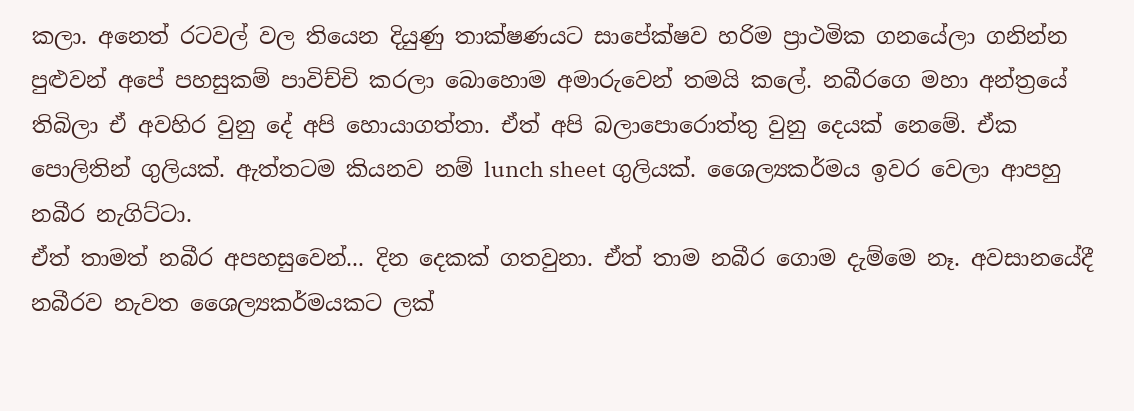කලා. අනෙත් රටවල් වල තියෙන දියුණු තාක්ෂණයට සාපේක්ෂව හරිම ප්‍රාථමික ගනයේලා ගනින්න පුළුවන් අපේ පහසුකම් පාවිච්චි කරලා බොහොම අමාරුවෙන් තමයි කලේ. නබීරගෙ මහා අන්ත්‍රයේ තිබිලා ඒ අවහිර වුනු දේ අපි හොයාගත්තා. ඒත් අපි බලාපොරොත්තු වුනු දෙයක් නෙමේ. ඒක පොලිතින් ගුලියක්. ඇත්තටම කියනව නම් lunch sheet ගුලියක්. ශෛල්‍යකර්මය ඉවර වෙලා ආපහු නබීර නැගිට්ටා.
ඒත් තාමත් නබීර අපහසුවෙන්... දින දෙකක් ගතවුනා. ඒත් තාම නබීර ගොම දැම්මෙ නෑ. අවසානයේදී නබීරව නැවත ශෛල්‍යකර්මයකට ලක්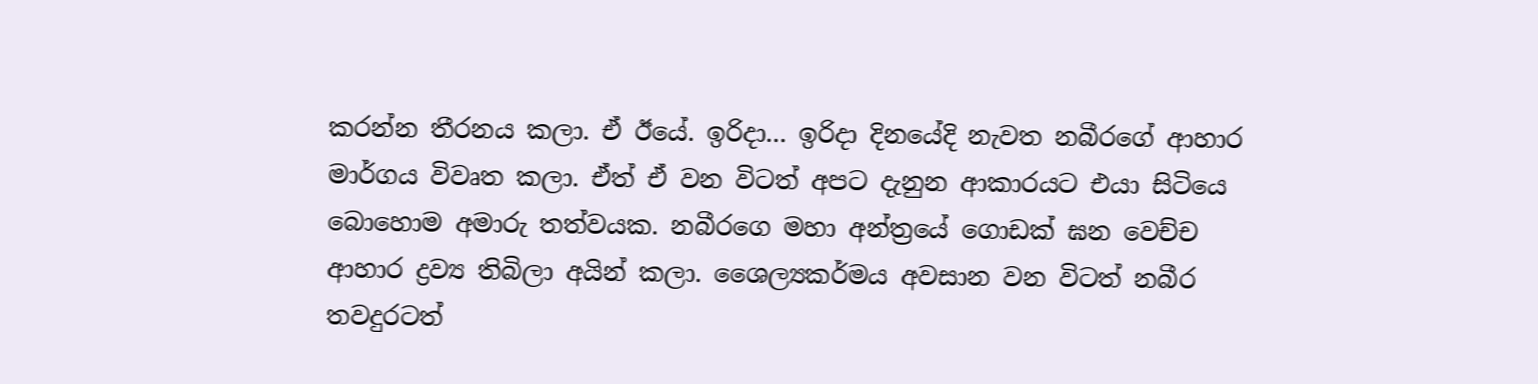කරන්න තීරනය කලා. ඒ ඊයේ. ඉරිදා... ඉරිදා දිනයේදි නැවත නබීරගේ ආහාර මාර්ගය විවෘත කලා. ඒත් ඒ වන විටත් අපට දැනුන ආකාරයට එයා සිටියෙ බොහොම අමාරු තත්වයක. නබීරගෙ මහා අන්ත්‍රයේ ගොඩක් ඝන වෙච්ච ආහාර ද්‍රව්‍ය තිබිලා අයින් කලා. ශෛල්‍යකර්මය අවසාන වන විටත් නබීර තවදුරටත්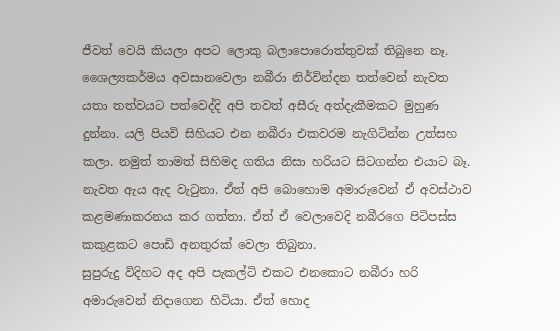ජීවත් වෙයි කියලා අපට ලොකු බලාපොරොත්තුවක් තිබුනෙ නෑ.
ශෛල්‍යකර්මය අවසානවෙලා නබීරා නිර්වින්දන තත්වෙන් නැවත යතා තත්වයට පත්වෙද්දි අපි තවත් අසීරු අත්දැකීමකට මුහුණ දුන්නා. යලි පියවි සිහියට එන නබීරා එකවරම නැගිටින්න උත්සහ කලා. නමුත් තාමත් සිහිමද ගතිය නිසා හරියට සිටගන්න එයාට බෑ. නැවත ඇය ඇද වැටුනා. ඒත් අපි බොහොම අමාරුවෙන් ඒ අවස්ථාව කළමණාකරනය කර ගත්තා. ඒත් ඒ වෙලාවෙදි නබීරගෙ පිටිපස්ස කකුළකට පොඩි අනතුරක් වෙලා තිබුනා.
සුපුරුදු විදිහට අද අපි පැකල්ටි එකට එනකොට නබීරා හරි අමාරුවෙන් නිදාගෙන හිටියා. ඒත් හොද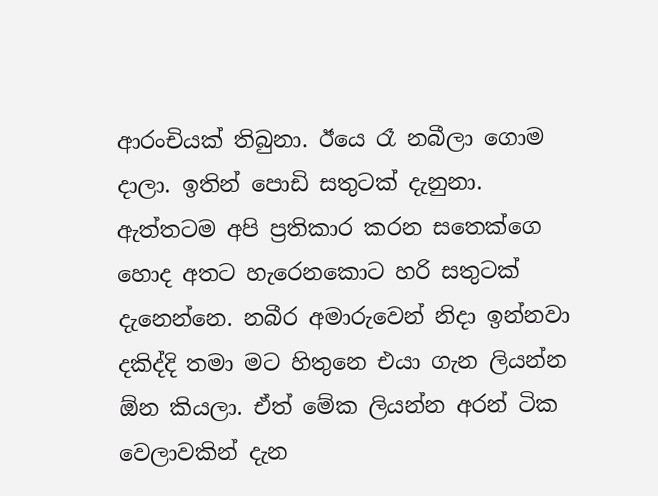ආරංචියක් තිබුනා. ඊයෙ රෑ නබීලා ගොම දාලා. ඉතින් පොඩි සතුටක් දැනුනා. ඇත්තටම අපි ප්‍රතිකාර කරන සතෙක්ගෙ හොද අතට හැරෙනකොට හරි සතුටක් දැනෙන්නෙ. නබීර අමාරුවෙන් නිදා ඉන්නවා දකිද්දි තමා මට හිතුනෙ එයා ගැන ලියන්න ඕන කියලා. ඒත් මේක ලියන්න අරන් ටික වෙලාවකින් දැන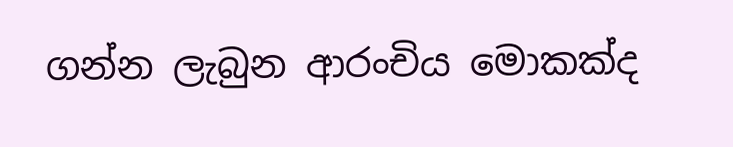ගන්න ලැබුන ආරංචිය මොකක්ද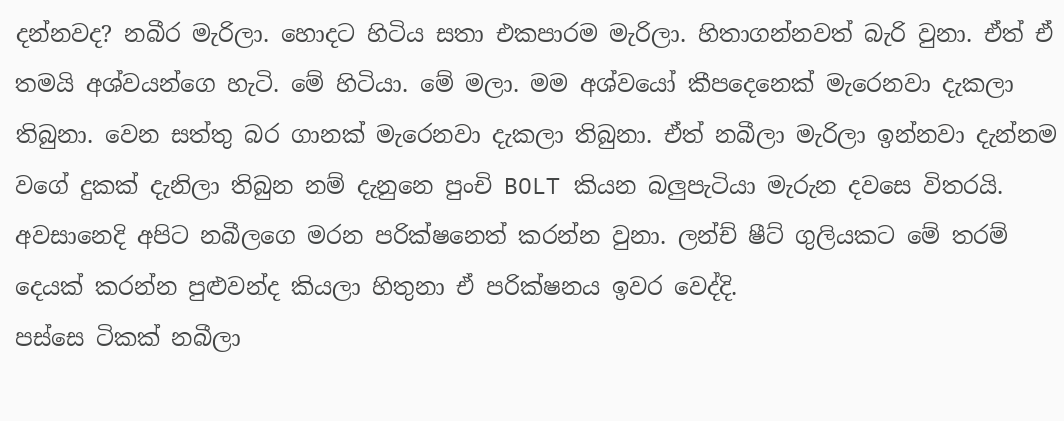දන්නවද? නබීර මැරිලා. හොදට හිටිය සතා එකපාරම මැරිලා. හිතාගන්නවත් බැරි වුනා. ඒත් ඒ තමයි අශ්වයන්ගෙ හැටි. මේ හිටියා. මේ මලා. මම අශ්වයෝ කීපදෙනෙක් මැරෙනවා දැකලා තිබුනා. වෙන සත්තු බර ගානක් මැරෙනවා දැකලා තිබුනා. ඒත් නබීලා මැරිලා ඉන්නවා දැන්නම වගේ දුකක් දැනිලා තිබුන නම් දැනුනෙ පුංචි BOLT කියන බලුපැටියා මැරුන දවසෙ විතරයි. අවසානෙදි අපිට නබීලගෙ මරන පරික්ෂනෙත් කරන්න වුනා. ලන්ච් ෂීට් ගුලියකට මේ තරම් දෙයක් කරන්න පුළුවන්ද කියලා හිතුනා ඒ පරික්ෂනය ඉවර වෙද්දි.
පස්සෙ ටිකක් නබීලා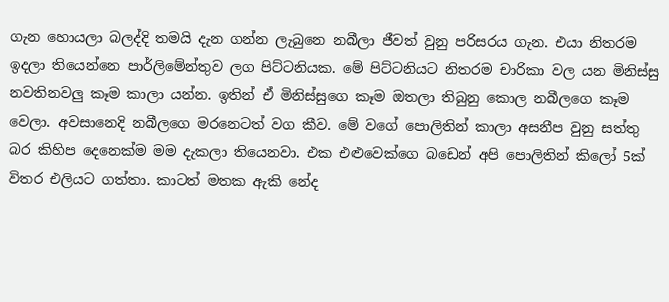ගැන හොයලා බලද්දි තමයි දැන ගන්න ලැබුනෙ නබීලා ජීවත් වුනු පරිසරය ගැන. එයා නිතරම ඉදලා තියෙන්නෙ පාර්ලිමේන්තුව ලග පිට්ටනියක. මේ පිට්ටනියට නිතරම චාරිකා වල යන මිනිස්සු නවතිනවලු කෑම කාලා යන්න. ඉතින් ඒ මිනිස්සුගෙ කෑම ඔතලා තිබුනු කොල නබීලගෙ කෑම වෙලා. අවසානෙදි නබීලගෙ මරනෙටත් වග කීව. මේ වගේ පොලිතින් කාලා අසනීප වුනු සත්තු බර කිහිප දෙනෙක්ම මම දැකලා තියෙනවා. එක එළුවෙක්ගෙ බඩෙන් අපි පොලිතින් කිලෝ 5ක් විතර එලියට ගත්තා. කාටත් මතක ඇකි නේද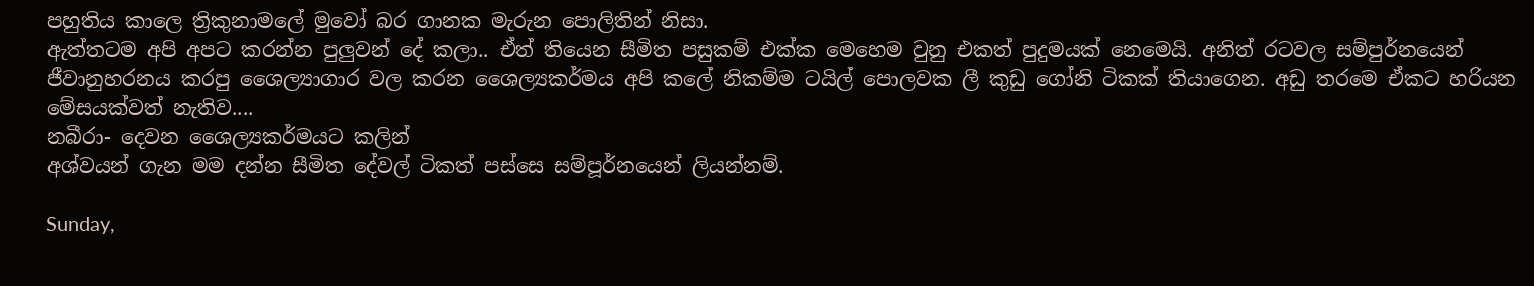පහුතිය කාලෙ ත්‍රිකුනාමලේ මුවෝ බර ගානක මැරුන පොලිතින් නිසා.
ඇත්තටම අපි අපට කරන්න පුලුවන් දේ කලා.. ඒත් තියෙන සීමිත පසුකම් එක්ක මෙහෙම වුනු එකත් පුදුමයක් නෙමෙයි. අනිත් රටවල සම්පුර්නයෙන් ජීවානුහරනය කරපු ශෛල්‍යාගාර වල කරන ශෛල්‍යකර්මය අපි කලේ නිකම්ම ටයිල් පොලවක ලී කුඩු ගෝනි ටිකක් තියාගෙන. අඩු තරමෙ ඒකට හරියන මේසයක්වත් නැතිව....
නබීරා- දෙවන ශෛල්‍යකර්මයට කලින්
අශ්වයන් ගැන මම දන්න සීමිත දේවල් ටිකත් පස්සෙ සම්පූර්නයෙන් ලියන්නම්.

Sunday,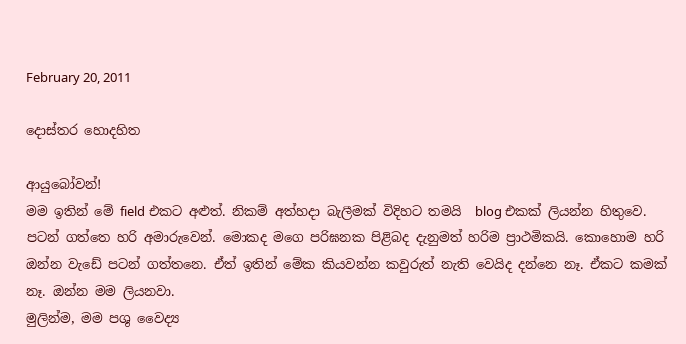February 20, 2011

දොස්තර හොදහිත

ආයුබෝවන්!
මම ඉතින් මේ field එකට අළුත්. නිකම් අත්හදා බැලීමක් විදිහට තමයි  blog එකක් ලියන්න හිතුවෙ. පටන් ගත්තෙ හරි අමාරුවෙන්. මොකද මගෙ පරිඝනක පිළිබද දැනුමත් හරිම ප්‍රාථමිකයි. කොහොම හරි ඔන්න වැඩේ පටන් ගත්තනෙ. ඒත් ඉතින් මේක කියවන්න කවුරුත් නැති වෙයිද දන්නෙ නෑ. ඒකට කමක් නෑ. ඔන්න මම ලියනවා.
මුලින්ම, මම පශු වෛද්‍ය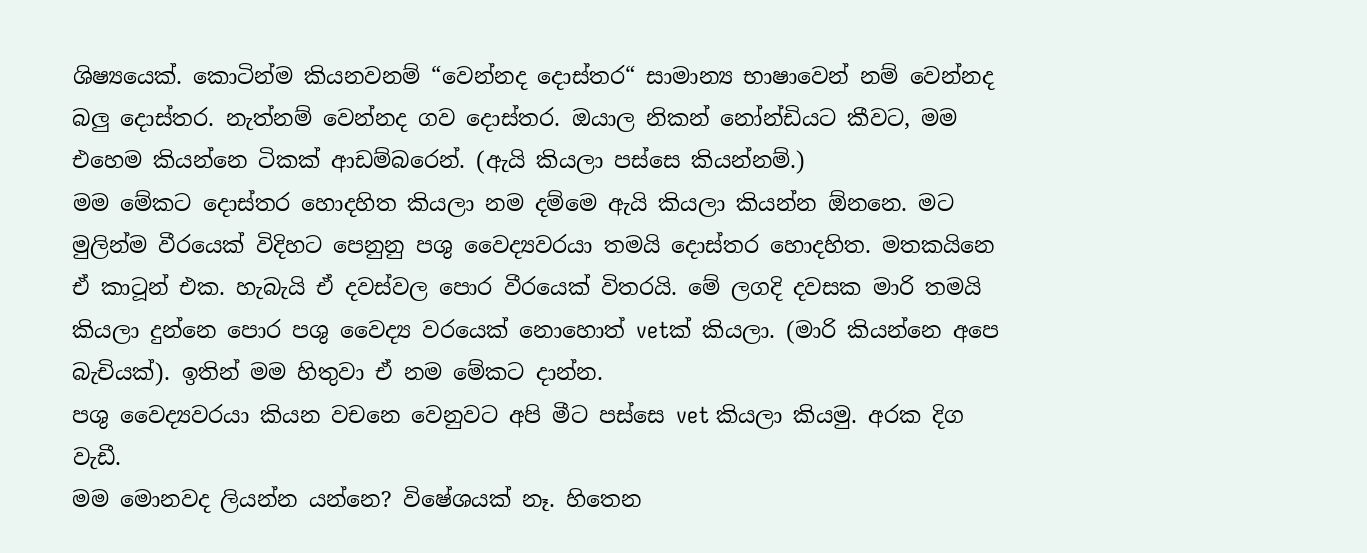ශිෂ්‍යයෙක්. කොටින්ම කියනවනම් “වෙන්නද දොස්තර“ සාමාන්‍ය භාෂාවෙන් නම් වෙන්නද බලු දොස්තර. නැත්නම් වෙන්නද ගව දොස්තර. ඔයාල නිකන් නෝන්ඩියට කීවට, මම එහෙම කියන්නෙ ටිකක් ආඩම්බරෙන්. (ඇයි කියලා පස්සෙ කියන්නම්.)
මම මේකට දොස්තර හොදහිත කියලා නම දම්මෙ ඇයි කියලා කියන්න ඕනනෙ. මට මුලින්ම වීරයෙක් විදිහට පෙනුනු පශු වෛද්‍යවරයා තමයි දොස්තර හොදහිත. මතකයිනෙ ඒ කාටූන් එක. හැබැයි ඒ දවස්වල පොර වීරයෙක් විතරයි. මේ ලගදි දවසක මාරි තමයි කියලා දුන්නෙ පොර පශු වෛද්‍ය වරයෙක් නොහොත් vetක් කියලා. (මාරි කියන්නෙ අපෙ බැචියක්). ඉතින් මම හිතුවා ඒ නම මේකට දාන්න.
පශු වෛද්‍යවරයා කියන වචනෙ වෙනුවට අපි මීට පස්සෙ vet කියලා කියමු. අරක දිග වැඩී.
මම මොනවද ලියන්න යන්නෙ? විෂේශයක් නෑ. හිතෙන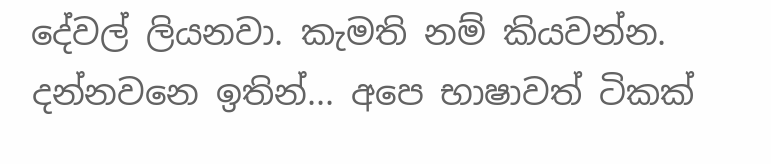දේවල් ලියනවා. කැමති නම් කියවන්න. දන්නවනෙ ඉතින්... අපෙ භාෂාවත් ටිකක්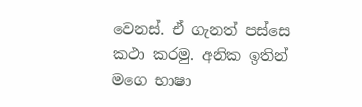වෙනස්. ඒ ගැනත් පස්සෙ කථා කරමු. අනික ඉතින් මගෙ භාෂා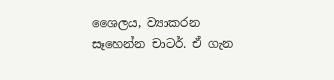ශෛලය, ව්‍යාකරන සෑහෙන්න චාටර්. ඒ ගැන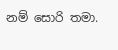නම් සොරි තමා.